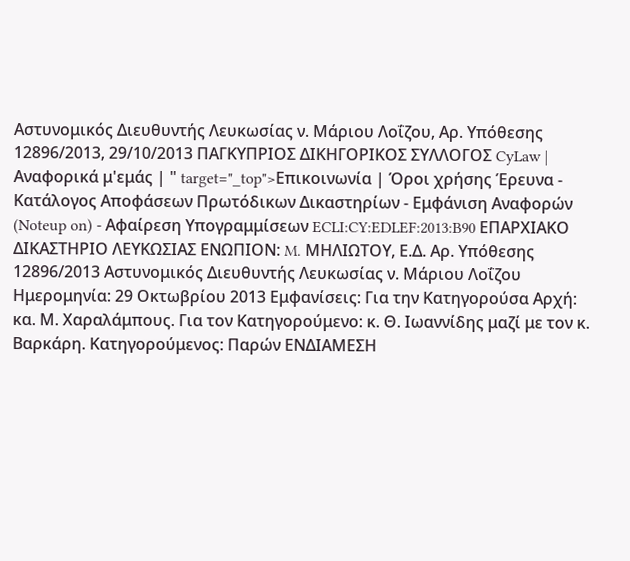Αστυνομικός Διευθυντής Λευκωσίας ν. Μάριου Λοΐζου, Αρ. Υπόθεσης 12896/2013, 29/10/2013 ΠΑΓΚΥΠΡΙΟΣ ΔΙΚΗΓΟΡΙΚΟΣ ΣΥΛΛΟΓΟΣ CyLaw | Αναφορικά μ'εμάς | " target="_top">Επικοινωνία | Όροι χρήσης Έρευνα - Κατάλογος Αποφάσεων Πρωτόδικων Δικαστηρίων - Εμφάνιση Αναφορών (Noteup on) - Αφαίρεση Υπογραμμίσεων ECLI:CY:EDLEF:2013:B90 ΕΠΑΡΧΙΑΚΟ ΔΙΚΑΣΤΗΡΙΟ ΛΕΥΚΩΣΙΑΣ ΕΝΩΠΙΟΝ: M. ΜΗΛΙΩΤΟΥ, Ε.Δ. Αρ. Υπόθεσης 12896/2013 Αστυνομικός Διευθυντής Λευκωσίας ν. Μάριου Λοΐζου Ημερομηνία: 29 Οκτωβρίου 2013 Εμφανίσεις: Για την Κατηγορούσα Αρχή: κα. Μ. Χαραλάμπους. Για τον Κατηγορούμενο: κ. Θ. Ιωαννίδης μαζί με τον κ. Βαρκάρη. Κατηγορούμενος: Παρών ΕΝΔΙΑΜΕΣΗ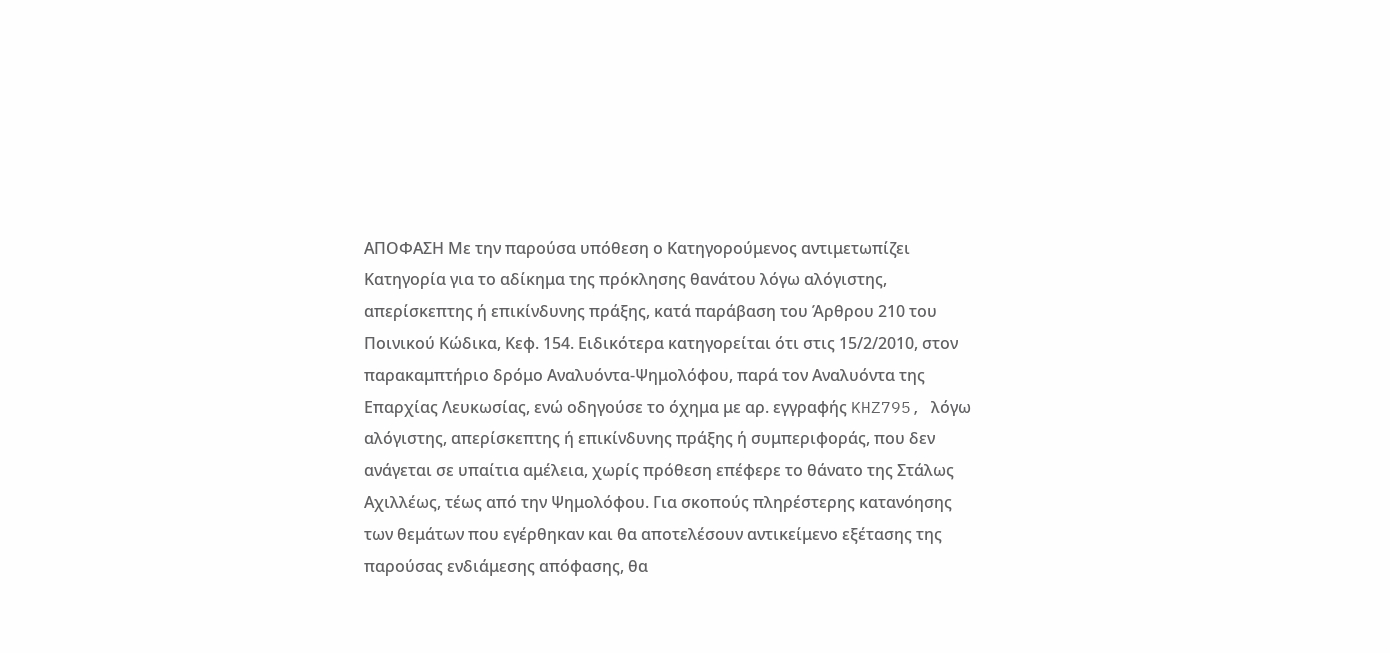ΑΠΟΦΑΣΗ Με την παρούσα υπόθεση ο Κατηγορούμενος αντιμετωπίζει Κατηγορία για το αδίκημα της πρόκλησης θανάτου λόγω αλόγιστης, απερίσκεπτης ή επικίνδυνης πράξης, κατά παράβαση του Άρθρου 210 του Ποινικού Κώδικα, Κεφ. 154. Ειδικότερα κατηγορείται ότι στις 15/2/2010, στον παρακαμπτήριο δρόμο Αναλυόντα-Ψημολόφου, παρά τον Αναλυόντα της Επαρχίας Λευκωσίας, ενώ οδηγούσε το όχημα με αρ. εγγραφής KHZ795, λόγω αλόγιστης, απερίσκεπτης ή επικίνδυνης πράξης ή συμπεριφοράς, που δεν ανάγεται σε υπαίτια αμέλεια, χωρίς πρόθεση επέφερε το θάνατο της Στάλως Αχιλλέως, τέως από την Ψημολόφου. Για σκοπούς πληρέστερης κατανόησης των θεμάτων που εγέρθηκαν και θα αποτελέσουν αντικείμενο εξέτασης της παρούσας ενδιάμεσης απόφασης, θα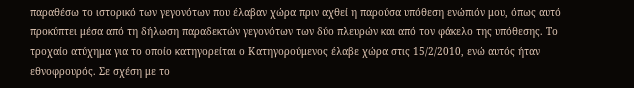παραθέσω το ιστορικό των γεγονότων που έλαβαν χώρα πριν αχθεί η παρούσα υπόθεση ενώπιόν μου, όπως αυτό προκύπτει μέσα από τη δήλωση παραδεκτών γεγονότων των δύο πλευρών και από τον φάκελο της υπόθεσης. Το τροχαίο ατύχημα για το οποίο κατηγορείται ο Κατηγορούμενος έλαβε χώρα στις 15/2/2010, ενώ αυτός ήταν εθνοφρουρός. Σε σχέση με το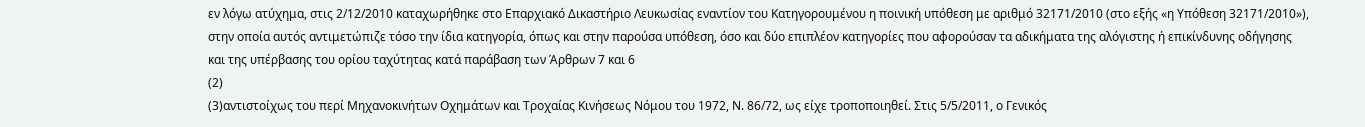εν λόγω ατύχημα, στις 2/12/2010 καταχωρήθηκε στο Επαρχιακό Δικαστήριο Λευκωσίας εναντίον του Κατηγορουμένου η ποινική υπόθεση με αριθμό 32171/2010 (στο εξής «η Υπόθεση 32171/2010»), στην οποία αυτός αντιμετώπιζε τόσο την ίδια κατηγορία, όπως και στην παρούσα υπόθεση, όσο και δύο επιπλέον κατηγορίες που αφορούσαν τα αδικήματα της αλόγιστης ή επικίνδυνης οδήγησης και της υπέρβασης του ορίου ταχύτητας κατά παράβαση των Άρθρων 7 και 6
(2)
(3)αντιστοίχως του περί Μηχανοκινήτων Οχημάτων και Τροχαίας Κινήσεως Νόμου του 1972, Ν. 86/72, ως είχε τροποποιηθεί. Στις 5/5/2011, ο Γενικός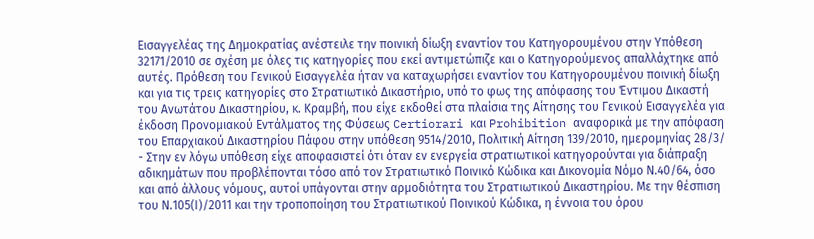Εισαγγελέας της Δημοκρατίας ανέστειλε την ποινική δίωξη εναντίον του Κατηγορουμένου στην Υπόθεση 32171/2010 σε σχέση με όλες τις κατηγορίες που εκεί αντιμετώπιζε και ο Κατηγορούμενος απαλλάχτηκε από αυτές. Πρόθεση του Γενικού Εισαγγελέα ήταν να καταχωρήσει εναντίον του Κατηγορουμένου ποινική δίωξη και για τις τρεις κατηγορίες στο Στρατιωτικό Δικαστήριο, υπό το φως της απόφασης του Έντιμου Δικαστή του Ανωτάτου Δικαστηρίου, κ. Κραμβή, που είχε εκδοθεί στα πλαίσια της Αίτησης του Γενικού Εισαγγελέα για έκδοση Προνομιακού Εντάλματος της Φύσεως Certiorari και Prohibition αναφορικά με την απόφαση του Επαρχιακού Δικαστηρίου Πάφου στην υπόθεση 9514/2010, Πολιτική Αίτηση 139/2010, ημερομηνίας 28/3/
- Στην εν λόγω υπόθεση είχε αποφασιστεί ότι όταν εν ενεργεία στρατιωτικοί κατηγορούνται για διάπραξη αδικημάτων που προβλέπονται τόσο από τον Στρατιωτικό Ποινικό Κώδικα και Δικονομία Νόμο Ν.40/64, όσο και από άλλους νόμους, αυτοί υπάγονται στην αρμοδιότητα του Στρατιωτικού Δικαστηρίου. Με την θέσπιση του Ν.105(Ι)/2011 και την τροποποίηση του Στρατιωτικού Ποινικού Κώδικα, η έννοια του όρου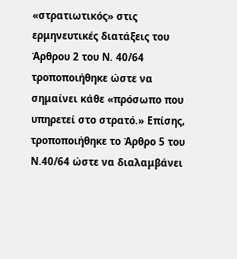«στρατιωτικός» στις ερμηνευτικές διατάξεις του Άρθρου 2 του Ν. 40/64 τροποποιήθηκε ώστε να σημαίνει κάθε «πρόσωπο που υπηρετεί στο στρατό.» Επίσης, τροποποιήθηκε το Άρθρο 5 του Ν.40/64 ώστε να διαλαμβάνει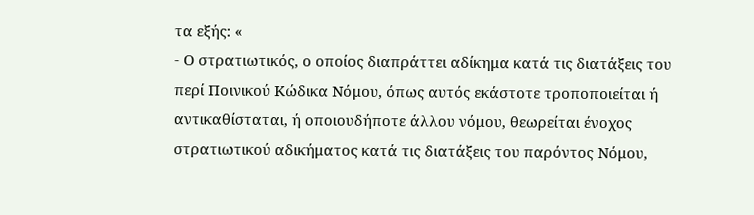τα εξής: «
- Ο στρατιωτικός, ο οποίος διαπράττει αδίκημα κατά τις διατάξεις του περί Ποινικού Κώδικα Νόμου, όπως αυτός εκάστοτε τροποποιείται ή αντικαθίσταται, ή οποιουδήποτε άλλου νόμου, θεωρείται ένοχος στρατιωτικού αδικήματος κατά τις διατάξεις του παρόντος Νόμου,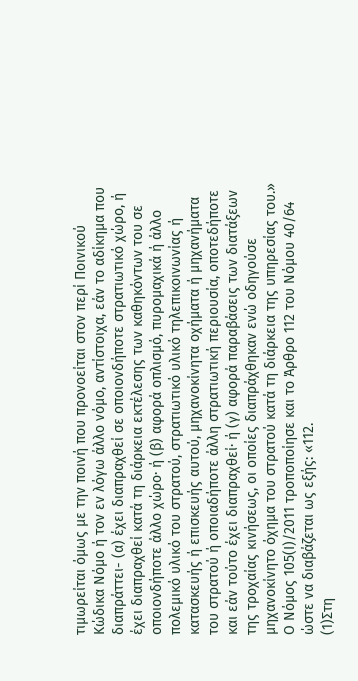τιμωρείται όμως με την ποινή που προνοείται στον περί Ποινικού Κώδικα Νόμο ή τον εν λόγω άλλο νόμο, αντίστοιχα, εάν το αδίκημα που διαπράττει- (α) έχει διαπραχθεί σε οποιονδήποτε στρατιωτικό χώρο, ή έχει διαπραχθεί κατά τη διάρκεια εκτέλεσης των καθηκόντων του σε οποιονδήποτε άλλο χώρο∙ ή (β) αφορά οπλισμό, πυρομαχικά ή άλλο πολεμικό υλικό του στρατού, στρατιωτικό υλικό τηλεπικοινωνίας ή κατασκευής ή επισκευής αυτού, μηχανοκίνητα οχήματα ή μηχανήματα του στρατού ή οποιαδήποτε άλλη στρατιωτική περιουσία, οποτεδήποτε και εάν τούτο έχει διαπραχθεί∙ ή (γ) αφορά παραβάσεις των διατάξεων της τροχαίας κινήσεως, οι οποίες διαπράχθηκαν ενώ οδηγούσε μηχανοκίνητο όχημα του στρατού κατά τη διάρκεια της υπηρεσίας του.» Ο Νόμος 105(Ι)/2011 τροποποίησε και το Άρθρο 112 του Νόμου 40/64 ώστε να διαβάζεται ως εξής: «112.
(1)Στη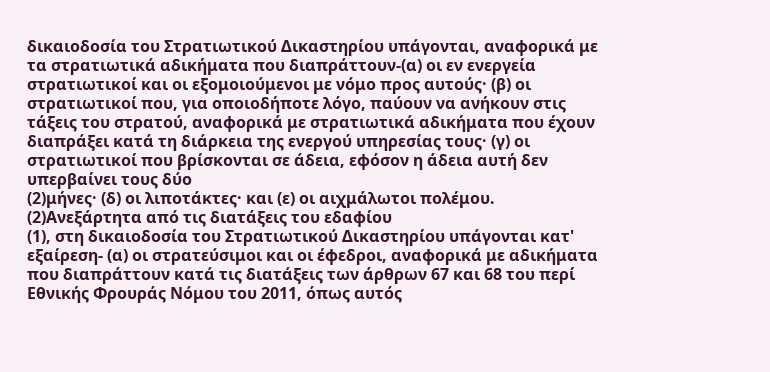δικαιοδοσία του Στρατιωτικού Δικαστηρίου υπάγονται, αναφορικά με τα στρατιωτικά αδικήματα που διαπράττουν-(α) οι εν ενεργεία στρατιωτικοί και οι εξομοιούμενοι με νόμο προς αυτούς· (β) οι στρατιωτικοί που, για οποιοδήποτε λόγο, παύουν να ανήκουν στις τάξεις του στρατού, αναφορικά με στρατιωτικά αδικήματα που έχουν διαπράξει κατά τη διάρκεια της ενεργού υπηρεσίας τους· (γ) οι στρατιωτικοί που βρίσκονται σε άδεια, εφόσον η άδεια αυτή δεν υπερβαίνει τους δύο
(2)μήνες· (δ) οι λιποτάκτες· και (ε) οι αιχμάλωτοι πολέμου.
(2)Ανεξάρτητα από τις διατάξεις του εδαφίου
(1), στη δικαιοδοσία του Στρατιωτικού Δικαστηρίου υπάγονται κατ' εξαίρεση- (α) οι στρατεύσιμοι και οι έφεδροι, αναφορικά με αδικήματα που διαπράττουν κατά τις διατάξεις των άρθρων 67 και 68 του περί Εθνικής Φρουράς Νόμου του 2011, όπως αυτός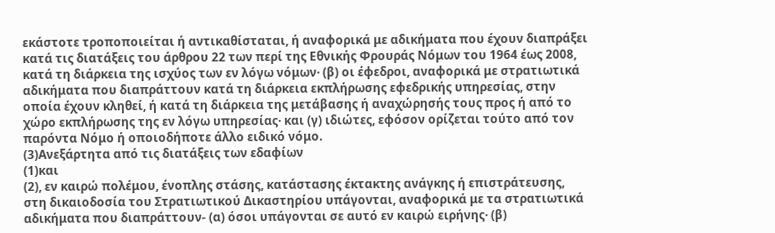εκάστοτε τροποποιείται ή αντικαθίσταται, ή αναφορικά με αδικήματα που έχουν διαπράξει κατά τις διατάξεις του άρθρου 22 των περί της Εθνικής Φρουράς Νόμων του 1964 έως 2008, κατά τη διάρκεια της ισχύος των εν λόγω νόμων· (β) οι έφεδροι, αναφορικά με στρατιωτικά αδικήματα που διαπράττουν κατά τη διάρκεια εκπλήρωσης εφεδρικής υπηρεσίας, στην οποία έχουν κληθεί, ή κατά τη διάρκεια της μετάβασης ή αναχώρησής τους προς ή από το χώρο εκπλήρωσης της εν λόγω υπηρεσίας· και (γ) ιδιώτες, εφόσον ορίζεται τούτο από τον παρόντα Νόμο ή οποιοδήποτε άλλο ειδικό νόμο.
(3)Ανεξάρτητα από τις διατάξεις των εδαφίων
(1)και
(2), εν καιρώ πολέμου, ένοπλης στάσης, κατάστασης έκτακτης ανάγκης ή επιστράτευσης, στη δικαιοδοσία του Στρατιωτικού Δικαστηρίου υπάγονται, αναφορικά με τα στρατιωτικά αδικήματα που διαπράττουν- (α) όσοι υπάγονται σε αυτό εν καιρώ ειρήνης· (β)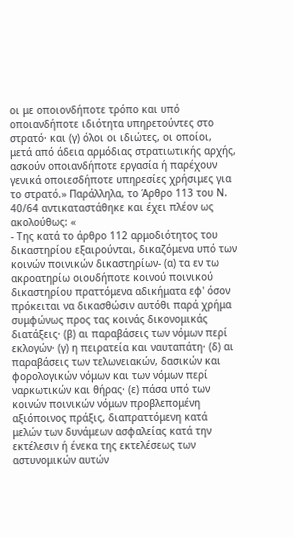οι με οποιονδήποτε τρόπο και υπό οποιανδήποτε ιδιότητα υπηρετούντες στο στρατό· και (γ) όλοι οι ιδιώτες, οι οποίοι, μετά από άδεια αρμόδιας στρατιωτικής αρχής, ασκούν οποιανδήποτε εργασία ή παρέχουν γενικά οποιεσδήποτε υπηρεσίες χρήσιμες για το στρατό.» Παράλληλα, το Άρθρο 113 του Ν. 40/64 αντικαταστάθηκε και έχει πλέον ως ακολούθως: «
- Της κατά το άρθρο 112 αρμοδιότητος του δικαστηρίου εξαιρούνται, δικαζόμενα υπό των κοινών ποινικών δικαστηρίων- (α) τα εν τω ακροατηρίω οιουδήποτε κοινού ποινικού δικαστηρίου πραττόμενα αδικήματα εφ' όσον πρόκειται να δικασθώσιν αυτόθι παρά χρήμα συμφώνως προς τας κοινάς δικονομικάς διατάξεις· (β) αι παραβάσεις των νόμων περί εκλογών· (γ) η πειρατεία και ναυταπάτη· (δ) αι παραβάσεις των τελωνειακών, δασικών και φορολογικών νόμων και των νόμων περί ναρκωτικών και θήρας· (ε) πάσα υπό των κοινών ποινικών νόμων προβλεπομένη αξιόποινος πράξις, διαπραττόμενη κατά μελών των δυνάμεων ασφαλείας κατά την εκτέλεσιν ή ένεκα της εκτελέσεως των αστυνομικών αυτών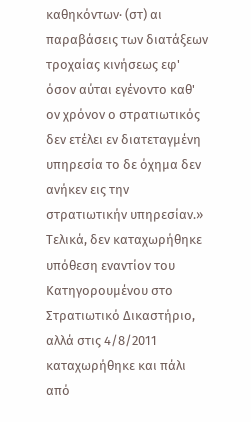καθηκόντων· (στ) αι παραβάσεις των διατάξεων τροχαίας κινήσεως εφ' όσον αύται εγένοντο καθ' ον χρόνον ο στρατιωτικός δεν ετέλει εν διατεταγμένη υπηρεσία το δε όχημα δεν ανήκεν εις την στρατιωτικήν υπηρεσίαν.» Τελικά, δεν καταχωρήθηκε υπόθεση εναντίον του Κατηγορουμένου στο Στρατιωτικό Δικαστήριο, αλλά στις 4/8/2011 καταχωρήθηκε και πάλι από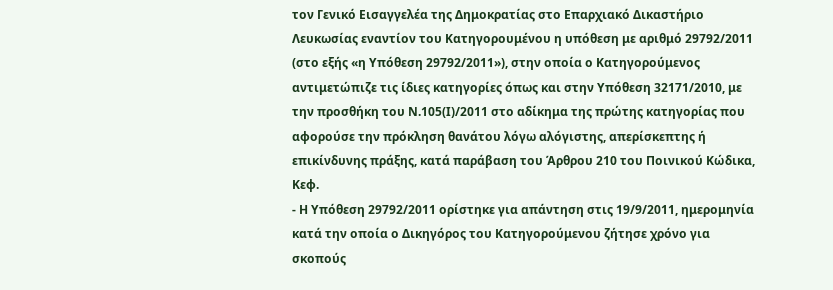τον Γενικό Εισαγγελέα της Δημοκρατίας στο Επαρχιακό Δικαστήριο Λευκωσίας εναντίον του Κατηγορουμένου η υπόθεση με αριθμό 29792/2011 (στο εξής «η Υπόθεση 29792/2011»), στην οποία ο Κατηγορούμενος αντιμετώπιζε τις ίδιες κατηγορίες όπως και στην Υπόθεση 32171/2010, με την προσθήκη του Ν.105(Ι)/2011 στο αδίκημα της πρώτης κατηγορίας που αφορούσε την πρόκληση θανάτου λόγω αλόγιστης, απερίσκεπτης ή επικίνδυνης πράξης, κατά παράβαση του Άρθρου 210 του Ποινικού Κώδικα, Κεφ.
- Η Υπόθεση 29792/2011 ορίστηκε για απάντηση στις 19/9/2011, ημερομηνία κατά την οποία ο Δικηγόρος του Κατηγορούμενου ζήτησε χρόνο για σκοπούς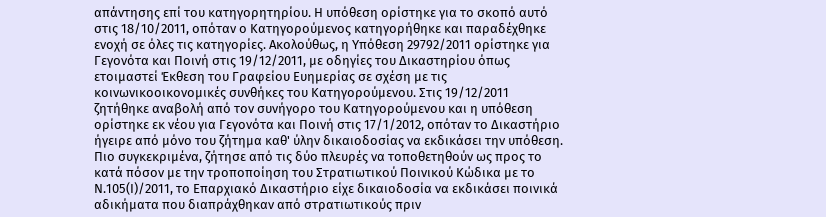απάντησης επί του κατηγορητηρίου. Η υπόθεση ορίστηκε για το σκοπό αυτό στις 18/10/2011, οπόταν ο Κατηγορούμενος κατηγορήθηκε και παραδέχθηκε ενοχή σε όλες τις κατηγορίες. Ακολούθως, η Υπόθεση 29792/2011 ορίστηκε για Γεγονότα και Ποινή στις 19/12/2011, με οδηγίες του Δικαστηρίου όπως ετοιμαστεί Έκθεση του Γραφείου Ευημερίας σε σχέση με τις κοινωνικοοικονομικές συνθήκες του Κατηγορούμενου. Στις 19/12/2011 ζητήθηκε αναβολή από τον συνήγορο του Κατηγορούμενου και η υπόθεση ορίστηκε εκ νέου για Γεγονότα και Ποινή στις 17/1/2012, οπόταν το Δικαστήριο ήγειρε από μόνο του ζήτημα καθ' ύλην δικαιοδοσίας να εκδικάσει την υπόθεση. Πιο συγκεκριμένα, ζήτησε από τις δύο πλευρές να τοποθετηθούν ως προς το κατά πόσον με την τροποποίηση του Στρατιωτικού Ποινικού Κώδικα με το Ν.105(Ι)/2011, το Επαρχιακό Δικαστήριο είχε δικαιοδοσία να εκδικάσει ποινικά αδικήματα που διαπράχθηκαν από στρατιωτικούς πριν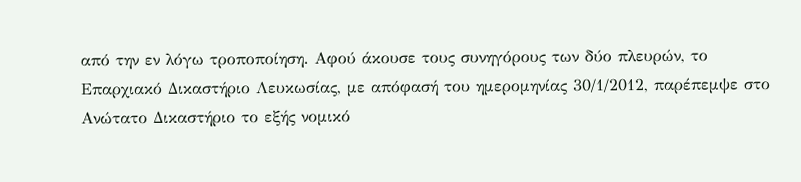από την εν λόγω τροποποίηση. Αφού άκουσε τους συνηγόρους των δύο πλευρών, το Επαρχιακό Δικαστήριο Λευκωσίας, με απόφασή του ημερομηνίας 30/1/2012, παρέπεμψε στο Ανώτατο Δικαστήριο το εξής νομικό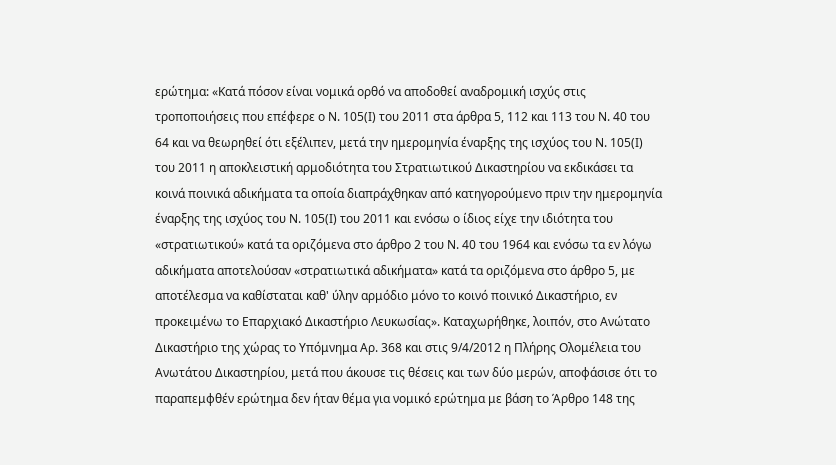ερώτημα: «Κατά πόσον είναι νομικά ορθό να αποδοθεί αναδρομική ισχύς στις τροποποιήσεις που επέφερε ο Ν. 105(Ι) του 2011 στα άρθρα 5, 112 και 113 του Ν. 40 του 64 και να θεωρηθεί ότι εξέλιπεν, μετά την ημερομηνία έναρξης της ισχύος του Ν. 105(Ι) του 2011 η αποκλειστική αρμοδιότητα του Στρατιωτικού Δικαστηρίου να εκδικάσει τα κοινά ποινικά αδικήματα τα οποία διαπράχθηκαν από κατηγορούμενο πριν την ημερομηνία έναρξης της ισχύος του Ν. 105(Ι) του 2011 και ενόσω ο ίδιος είχε την ιδιότητα του «στρατιωτικού» κατά τα οριζόμενα στο άρθρο 2 του Ν. 40 του 1964 και ενόσω τα εν λόγω αδικήματα αποτελούσαν «στρατιωτικά αδικήματα» κατά τα οριζόμενα στο άρθρο 5, με αποτέλεσμα να καθίσταται καθ' ύλην αρμόδιο μόνο το κοινό ποινικό Δικαστήριο, εν προκειμένω το Επαρχιακό Δικαστήριο Λευκωσίας». Καταχωρήθηκε, λοιπόν, στο Ανώτατο Δικαστήριο της χώρας το Υπόμνημα Αρ. 368 και στις 9/4/2012 η Πλήρης Ολομέλεια του Ανωτάτου Δικαστηρίου, μετά που άκουσε τις θέσεις και των δύο μερών, αποφάσισε ότι το παραπεμφθέν ερώτημα δεν ήταν θέμα για νομικό ερώτημα με βάση το Άρθρο 148 της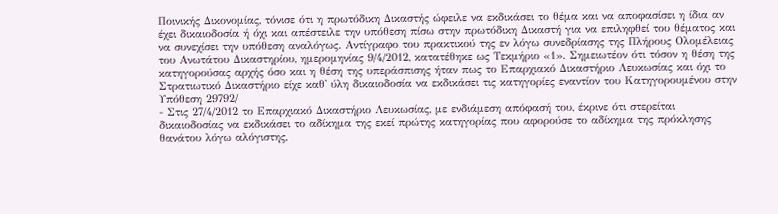Ποινικής Δικονομίας, τόνισε ότι η πρωτόδικη Δικαστής ώφειλε να εκδικάσει το θέμα και να αποφασίσει η ίδια αν έχει δικαιοδοσία ή όχι και απέστειλε την υπόθεση πίσω στην πρωτόδικη Δικαστή για να επιληφθεί του θέματος και να συνεχίσει την υπόθεση αναλόγως. Αντίγραφο του πρακτικού της εν λόγω συνεδρίασης της Πλήρους Ολομέλειας του Ανωτάτου Δικαστηρίου, ημερομηνίας 9/4/2012, κατατέθηκε ως Τεκμήριο «1». Σημειωτέον ότι τόσον η θέση της κατηγορούσας αρχής όσο και η θέση της υπεράσπισης ήταν πως το Επαρχιακό Δικαστήριο Λευκωσίας και όχι το Στρατιωτικό Δικαστήριο είχε καθ' ύλη δικαιοδοσία να εκδικάσει τις κατηγορίες εναντίον του Κατηγορουμένου στην Υπόθεση 29792/
- Στις 27/4/2012 το Επαρχιακό Δικαστήριο Λευκωσίας, με ενδιάμεση απόφασή του, έκρινε ότι στερείται δικαιοδοσίας να εκδικάσει το αδίκημα της εκεί πρώτης κατηγορίας που αφορούσε το αδίκημα της πρόκλησης θανάτου λόγω αλόγιστης,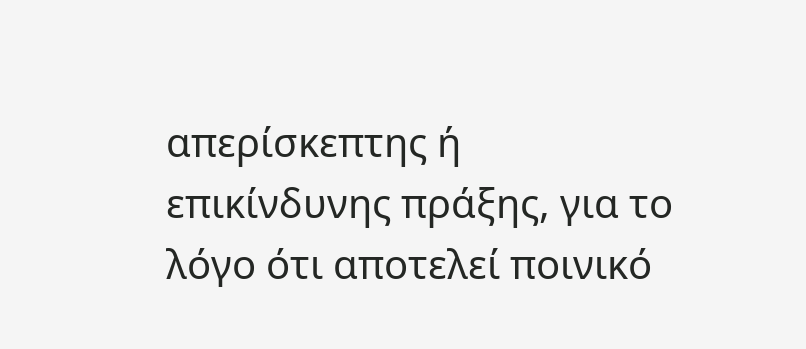απερίσκεπτης ή επικίνδυνης πράξης, για το λόγο ότι αποτελεί ποινικό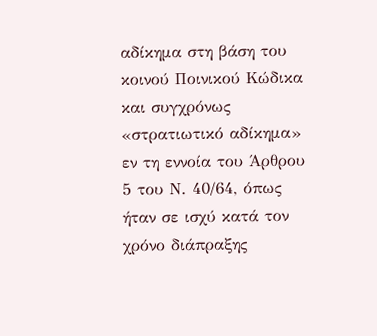αδίκημα στη βάση του κοινού Ποινικού Κώδικα και συγχρόνως «στρατιωτικό αδίκημα» εν τη εννοία του Άρθρου 5 του Ν. 40/64, όπως ήταν σε ισχύ κατά τον χρόνο διάπραξης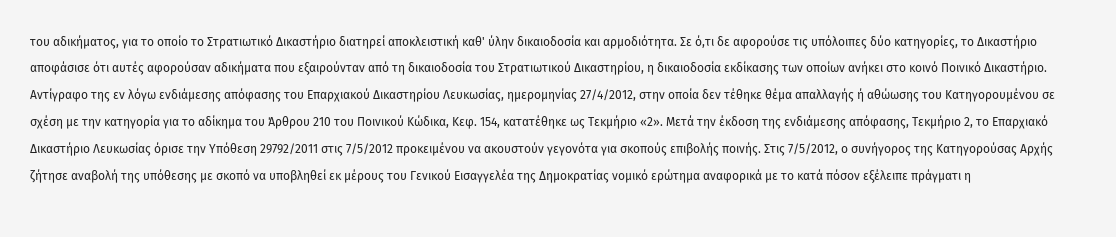του αδικήματος, για το οποίο το Στρατιωτικό Δικαστήριο διατηρεί αποκλειστική καθ' ύλην δικαιοδοσία και αρμοδιότητα. Σε ό,τι δε αφορούσε τις υπόλοιπες δύο κατηγορίες, το Δικαστήριο αποφάσισε ότι αυτές αφορούσαν αδικήματα που εξαιρούνταν από τη δικαιοδοσία του Στρατιωτικού Δικαστηρίου, η δικαιοδοσία εκδίκασης των οποίων ανήκει στο κοινό Ποινικό Δικαστήριο. Αντίγραφο της εν λόγω ενδιάμεσης απόφασης του Επαρχιακού Δικαστηρίου Λευκωσίας, ημερομηνίας 27/4/2012, στην οποία δεν τέθηκε θέμα απαλλαγής ή αθώωσης του Κατηγορουμένου σε σχέση με την κατηγορία για το αδίκημα του Άρθρου 210 του Ποινικού Κώδικα, Κεφ. 154, κατατέθηκε ως Τεκμήριο «2». Μετά την έκδοση της ενδιάμεσης απόφασης, Τεκμήριο 2, το Επαρχιακό Δικαστήριο Λευκωσίας όρισε την Υπόθεση 29792/2011 στις 7/5/2012 προκειμένου να ακουστούν γεγονότα για σκοπούς επιβολής ποινής. Στις 7/5/2012, ο συνήγορος της Κατηγορούσας Αρχής ζήτησε αναβολή της υπόθεσης με σκοπό να υποβληθεί εκ μέρους του Γενικού Εισαγγελέα της Δημοκρατίας νομικό ερώτημα αναφορικά με το κατά πόσον εξέλειπε πράγματι η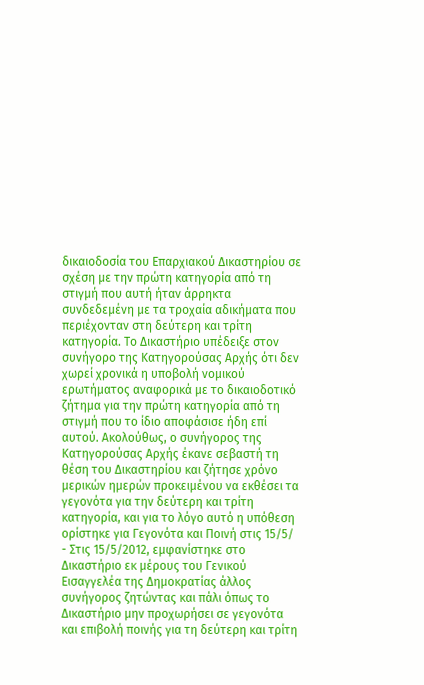δικαιοδοσία του Επαρχιακού Δικαστηρίου σε σχέση με την πρώτη κατηγορία από τη στιγμή που αυτή ήταν άρρηκτα συνδεδεμένη με τα τροχαία αδικήματα που περιέχονταν στη δεύτερη και τρίτη κατηγορία. Το Δικαστήριο υπέδειξε στον συνήγορο της Κατηγορούσας Αρχής ότι δεν χωρεί χρονικά η υποβολή νομικού ερωτήματος αναφορικά με το δικαιοδοτικό ζήτημα για την πρώτη κατηγορία από τη στιγμή που το ίδιο αποφάσισε ήδη επί αυτού. Ακολούθως, ο συνήγορος της Κατηγορούσας Αρχής έκανε σεβαστή τη θέση του Δικαστηρίου και ζήτησε χρόνο μερικών ημερών προκειμένου να εκθέσει τα γεγονότα για την δεύτερη και τρίτη κατηγορία, και για το λόγο αυτό η υπόθεση ορίστηκε για Γεγονότα και Ποινή στις 15/5/
- Στις 15/5/2012, εμφανίστηκε στο Δικαστήριο εκ μέρους του Γενικού Εισαγγελέα της Δημοκρατίας άλλος συνήγορος ζητώντας και πάλι όπως το Δικαστήριο μην προχωρήσει σε γεγονότα και επιβολή ποινής για τη δεύτερη και τρίτη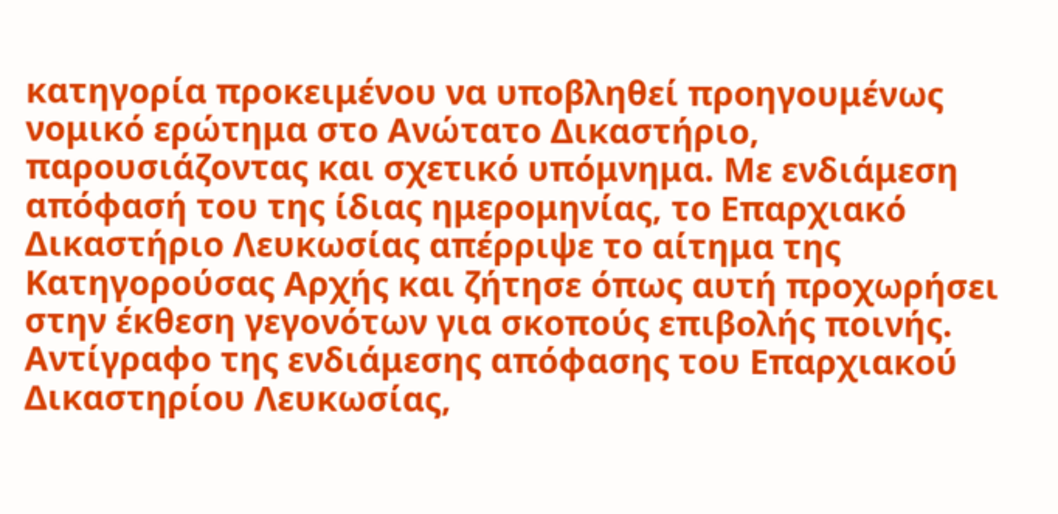κατηγορία προκειμένου να υποβληθεί προηγουμένως νομικό ερώτημα στο Ανώτατο Δικαστήριο, παρουσιάζοντας και σχετικό υπόμνημα. Με ενδιάμεση απόφασή του της ίδιας ημερομηνίας, το Επαρχιακό Δικαστήριο Λευκωσίας απέρριψε το αίτημα της Κατηγορούσας Αρχής και ζήτησε όπως αυτή προχωρήσει στην έκθεση γεγονότων για σκοπούς επιβολής ποινής. Αντίγραφο της ενδιάμεσης απόφασης του Επαρχιακού Δικαστηρίου Λευκωσίας,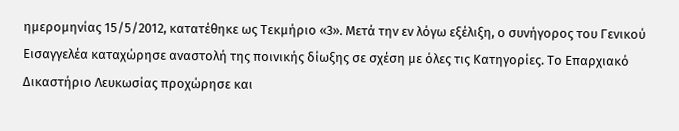ημερομηνίας 15/5/2012, κατατέθηκε ως Τεκμήριο «3». Μετά την εν λόγω εξέλιξη, ο συνήγορος του Γενικού Εισαγγελέα καταχώρησε αναστολή της ποινικής δίωξης σε σχέση με όλες τις Κατηγορίες. Το Επαρχιακό Δικαστήριο Λευκωσίας προχώρησε και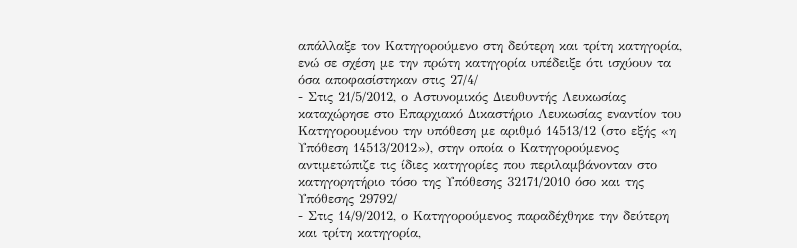απάλλαξε τον Κατηγορούμενο στη δεύτερη και τρίτη κατηγορία, ενώ σε σχέση με την πρώτη κατηγορία υπέδειξε ότι ισχύουν τα όσα αποφασίστηκαν στις 27/4/
- Στις 21/5/2012, ο Αστυνομικός Διευθυντής Λευκωσίας καταχώρησε στο Επαρχιακό Δικαστήριο Λευκωσίας εναντίον του Κατηγορουμένου την υπόθεση με αριθμό 14513/12 (στο εξής «η Υπόθεση 14513/2012»), στην οποία ο Κατηγορούμενος αντιμετώπιζε τις ίδιες κατηγορίες που περιλαμβάνονταν στο κατηγορητήριο τόσο της Υπόθεσης 32171/2010 όσο και της Υπόθεσης 29792/
- Στις 14/9/2012, ο Κατηγορούμενος παραδέχθηκε την δεύτερη και τρίτη κατηγορία,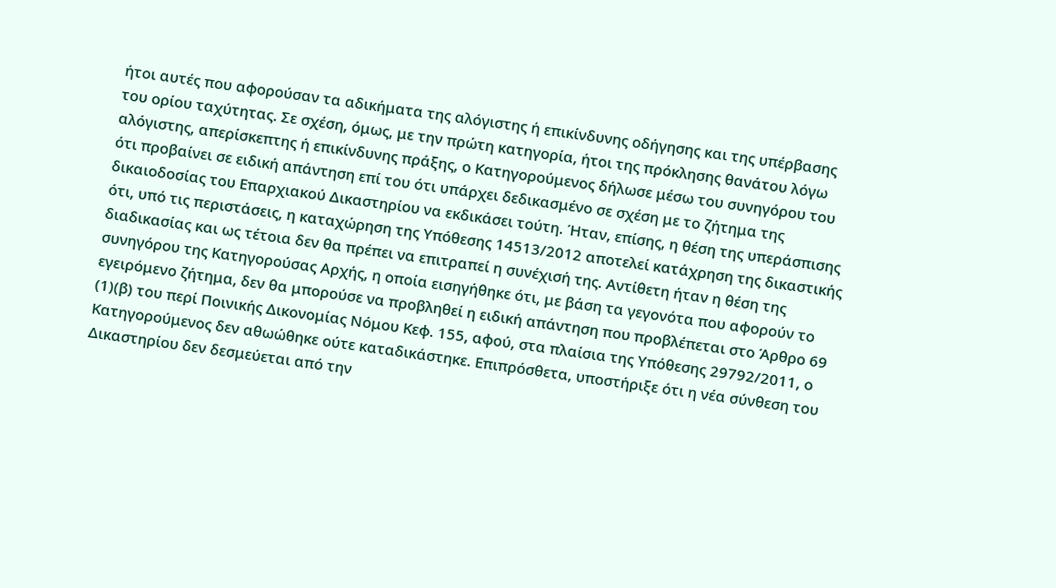ήτοι αυτές που αφορούσαν τα αδικήματα της αλόγιστης ή επικίνδυνης οδήγησης και της υπέρβασης του ορίου ταχύτητας. Σε σχέση, όμως, με την πρώτη κατηγορία, ήτοι της πρόκλησης θανάτου λόγω αλόγιστης, απερίσκεπτης ή επικίνδυνης πράξης, ο Κατηγορούμενος δήλωσε μέσω του συνηγόρου του ότι προβαίνει σε ειδική απάντηση επί του ότι υπάρχει δεδικασμένο σε σχέση με το ζήτημα της δικαιοδοσίας του Επαρχιακού Δικαστηρίου να εκδικάσει τούτη. Ήταν, επίσης, η θέση της υπεράσπισης ότι, υπό τις περιστάσεις, η καταχώρηση της Υπόθεσης 14513/2012 αποτελεί κατάχρηση της δικαστικής διαδικασίας και ως τέτοια δεν θα πρέπει να επιτραπεί η συνέχισή της. Αντίθετη ήταν η θέση της συνηγόρου της Κατηγορούσας Αρχής, η οποία εισηγήθηκε ότι, με βάση τα γεγονότα που αφορούν το εγειρόμενο ζήτημα, δεν θα μπορούσε να προβληθεί η ειδική απάντηση που προβλέπεται στο Άρθρο 69
(1)(β) του περί Ποινικής Δικονομίας Νόμου Κεφ. 155, αφού, στα πλαίσια της Υπόθεσης 29792/2011, ο Κατηγορούμενος δεν αθωώθηκε ούτε καταδικάστηκε. Επιπρόσθετα, υποστήριξε ότι η νέα σύνθεση του Δικαστηρίου δεν δεσμεύεται από την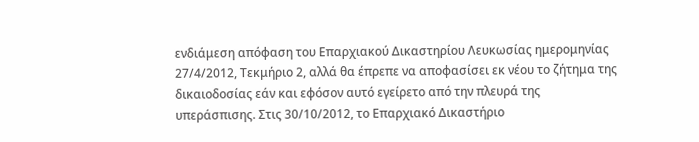ενδιάμεση απόφαση του Επαρχιακού Δικαστηρίου Λευκωσίας ημερομηνίας 27/4/2012, Τεκμήριο 2, αλλά θα έπρεπε να αποφασίσει εκ νέου το ζήτημα της δικαιοδοσίας εάν και εφόσον αυτό εγείρετο από την πλευρά της υπεράσπισης. Στις 30/10/2012, το Επαρχιακό Δικαστήριο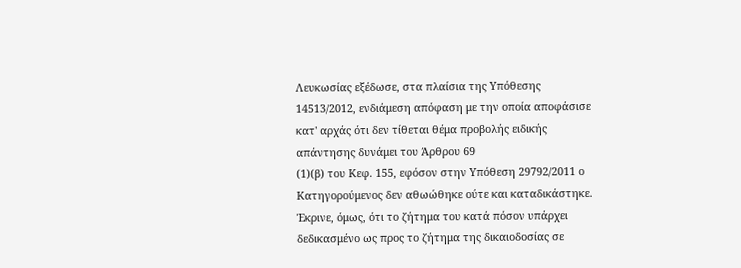Λευκωσίας εξέδωσε, στα πλαίσια της Υπόθεσης 14513/2012, ενδιάμεση απόφαση με την οποία αποφάσισε κατ' αρχάς ότι δεν τίθεται θέμα προβολής ειδικής απάντησης δυνάμει του Άρθρου 69
(1)(β) του Κεφ. 155, εφόσον στην Υπόθεση 29792/2011 ο Κατηγορούμενος δεν αθωώθηκε ούτε και καταδικάστηκε. Έκρινε, όμως, ότι το ζήτημα του κατά πόσον υπάρχει δεδικασμένο ως προς το ζήτημα της δικαιοδοσίας σε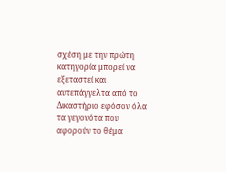σχέση με την πρώτη κατηγορία μπορεί να εξεταστεί και αυτεπάγγελτα από το Δικαστήριο εφόσον όλα τα γεγονότα που αφορούν το θέμα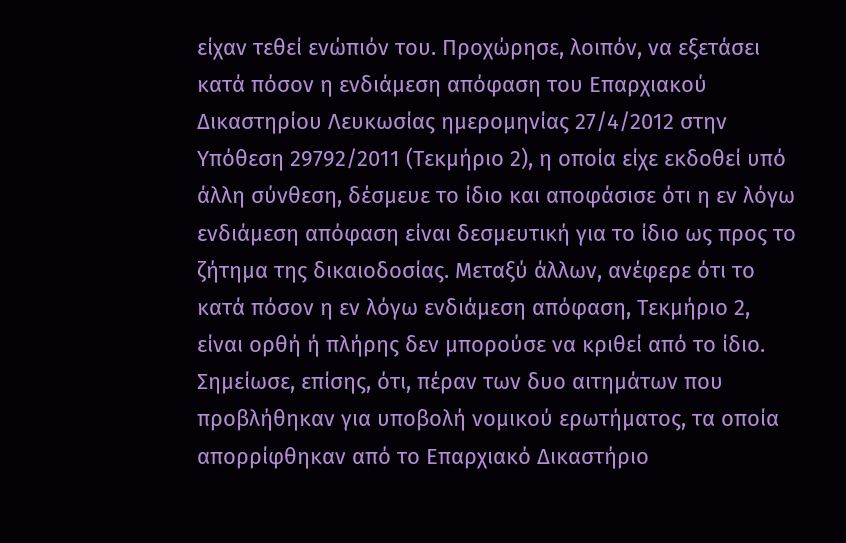είχαν τεθεί ενώπιόν του. Προχώρησε, λοιπόν, να εξετάσει κατά πόσον η ενδιάμεση απόφαση του Επαρχιακού Δικαστηρίου Λευκωσίας ημερομηνίας 27/4/2012 στην Υπόθεση 29792/2011 (Τεκμήριο 2), η οποία είχε εκδοθεί υπό άλλη σύνθεση, δέσμευε το ίδιο και αποφάσισε ότι η εν λόγω ενδιάμεση απόφαση είναι δεσμευτική για το ίδιο ως προς το ζήτημα της δικαιοδοσίας. Μεταξύ άλλων, ανέφερε ότι το κατά πόσον η εν λόγω ενδιάμεση απόφαση, Τεκμήριο 2, είναι ορθή ή πλήρης δεν μπορούσε να κριθεί από το ίδιο. Σημείωσε, επίσης, ότι, πέραν των δυο αιτημάτων που προβλήθηκαν για υποβολή νομικού ερωτήματος, τα οποία απορρίφθηκαν από το Επαρχιακό Δικαστήριο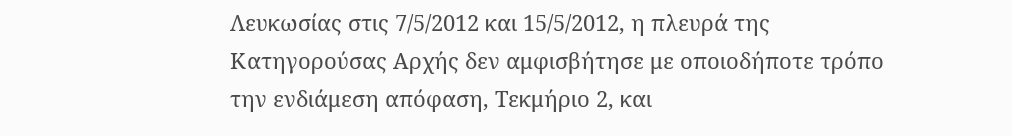Λευκωσίας στις 7/5/2012 και 15/5/2012, η πλευρά της Κατηγορούσας Αρχής δεν αμφισβήτησε με οποιοδήποτε τρόπο την ενδιάμεση απόφαση, Τεκμήριο 2, και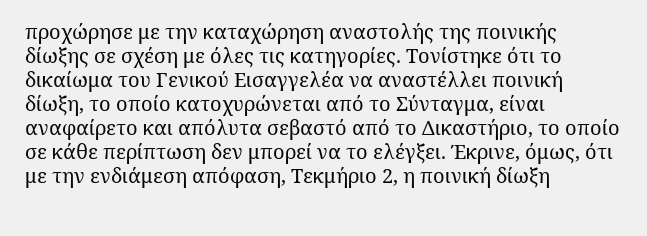προχώρησε με την καταχώρηση αναστολής της ποινικής δίωξης σε σχέση με όλες τις κατηγορίες. Τονίστηκε ότι το δικαίωμα του Γενικού Εισαγγελέα να αναστέλλει ποινική δίωξη, το οποίο κατοχυρώνεται από το Σύνταγμα, είναι αναφαίρετο και απόλυτα σεβαστό από το Δικαστήριο, το οποίο σε κάθε περίπτωση δεν μπορεί να το ελέγξει. Έκρινε, όμως, ότι με την ενδιάμεση απόφαση, Τεκμήριο 2, η ποινική δίωξη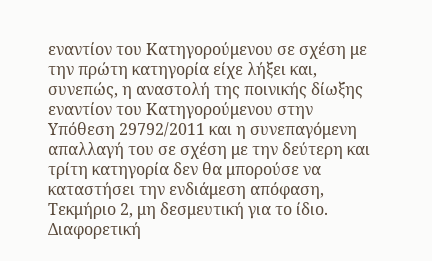εναντίον του Κατηγορούμενου σε σχέση με την πρώτη κατηγορία είχε λήξει και, συνεπώς, η αναστολή της ποινικής δίωξης εναντίον του Κατηγορούμενου στην Υπόθεση 29792/2011 και η συνεπαγόμενη απαλλαγή του σε σχέση με την δεύτερη και τρίτη κατηγορία δεν θα μπορούσε να καταστήσει την ενδιάμεση απόφαση, Τεκμήριο 2, μη δεσμευτική για το ίδιο. Διαφορετική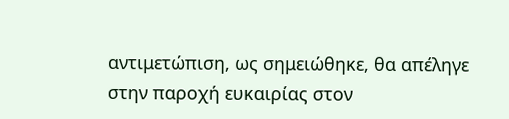αντιμετώπιση, ως σημειώθηκε, θα απέληγε στην παροχή ευκαιρίας στον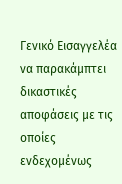Γενικό Εισαγγελέα να παρακάμπτει δικαστικές αποφάσεις με τις οποίες ενδεχομένως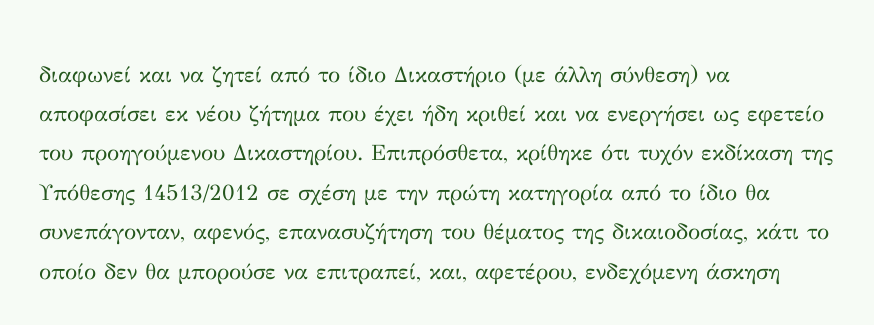διαφωνεί και να ζητεί από το ίδιο Δικαστήριο (με άλλη σύνθεση) να αποφασίσει εκ νέου ζήτημα που έχει ήδη κριθεί και να ενεργήσει ως εφετείο του προηγούμενου Δικαστηρίου. Επιπρόσθετα, κρίθηκε ότι τυχόν εκδίκαση της Υπόθεσης 14513/2012 σε σχέση με την πρώτη κατηγορία από το ίδιο θα συνεπάγονταν, αφενός, επανασυζήτηση του θέματος της δικαιοδοσίας, κάτι το οποίο δεν θα μπορούσε να επιτραπεί, και, αφετέρου, ενδεχόμενη άσκηση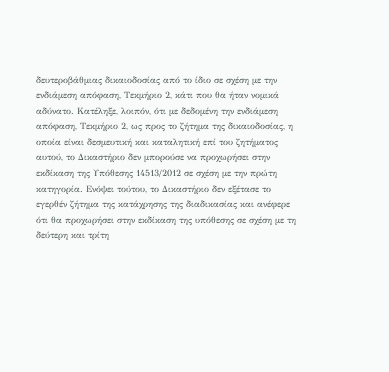δευτεροβάθμιας δικαιοδοσίας από το ίδιο σε σχέση με την ενδιάμεση απόφαση, Τεκμήριο 2, κάτι που θα ήταν νομικά αδύνατο. Κατέληξε, λοιπόν, ότι με δεδομένη την ενδιάμεση απόφαση, Τεκμήριο 2, ως προς το ζήτημα της δικαιοδοσίας, η οποία είναι δεσμευτική και καταλητική επί του ζητήματος αυτού, το Δικαστήριο δεν μπορούσε να προχωρήσει στην εκδίκαση της Υπόθεσης 14513/2012 σε σχέση με την πρώτη κατηγορία. Ενόψει τούτου, το Δικαστήριο δεν εξέτασε το εγερθέν ζήτημα της κατάχρησης της διαδικασίας και ανέφερε ότι θα προχωρήσει στην εκδίκαση της υπόθεσης σε σχέση με τη δεύτερη και τρίτη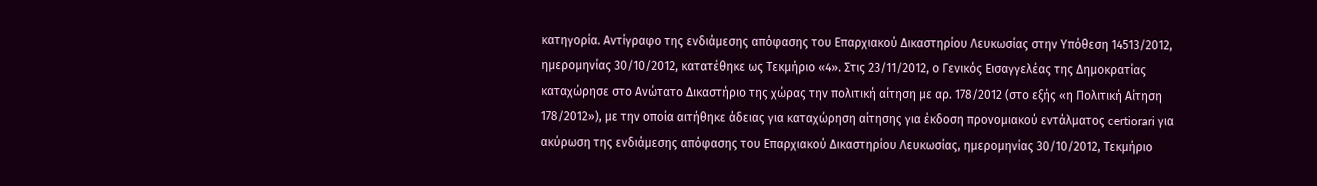κατηγορία. Αντίγραφο της ενδιάμεσης απόφασης του Επαρχιακού Δικαστηρίου Λευκωσίας στην Υπόθεση 14513/2012, ημερομηνίας 30/10/2012, κατατέθηκε ως Τεκμήριο «4». Στις 23/11/2012, ο Γενικός Εισαγγελέας της Δημοκρατίας καταχώρησε στο Ανώτατο Δικαστήριο της χώρας την πολιτική αίτηση με αρ. 178/2012 (στο εξής «η Πολιτική Αίτηση 178/2012»), με την οποία αιτήθηκε άδειας για καταχώρηση αίτησης για έκδοση προνομιακού εντάλματος certiorari για ακύρωση της ενδιάμεσης απόφασης του Επαρχιακού Δικαστηρίου Λευκωσίας, ημερομηνίας 30/10/2012, Τεκμήριο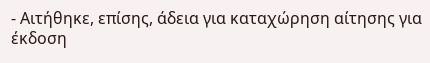- Αιτήθηκε, επίσης, άδεια για καταχώρηση αίτησης για έκδοση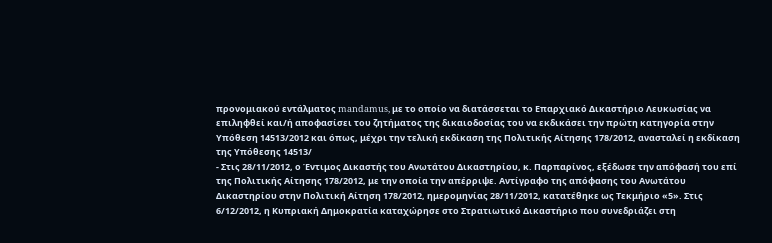προνομιακού εντάλματος mandamus, με το οποίο να διατάσσεται το Επαρχιακό Δικαστήριο Λευκωσίας να επιληφθεί και/ή αποφασίσει του ζητήματος της δικαιοδοσίας του να εκδικάσει την πρώτη κατηγορία στην Υπόθεση 14513/2012 και όπως, μέχρι την τελική εκδίκαση της Πολιτικής Αίτησης 178/2012, ανασταλεί η εκδίκαση της Υπόθεσης 14513/
- Στις 28/11/2012, ο Έντιμος Δικαστής του Ανωτάτου Δικαστηρίου, κ. Παρπαρίνος, εξέδωσε την απόφασή του επί της Πολιτικής Αίτησης 178/2012, με την οποία την απέρριψε. Αντίγραφο της απόφασης του Ανωτάτου Δικαστηρίου στην Πολιτική Αίτηση 178/2012, ημερομηνίας 28/11/2012, κατατέθηκε ως Τεκμήριο «5». Στις 6/12/2012, η Κυπριακή Δημοκρατία καταχώρησε στο Στρατιωτικό Δικαστήριο που συνεδριάζει στη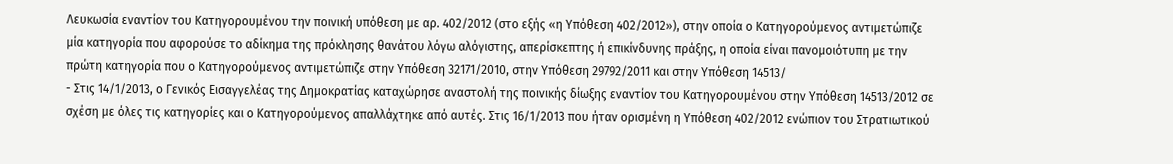Λευκωσία εναντίον του Κατηγορουμένου την ποινική υπόθεση με αρ. 402/2012 (στο εξής «η Υπόθεση 402/2012»), στην οποία ο Κατηγορούμενος αντιμετώπιζε μία κατηγορία που αφορούσε το αδίκημα της πρόκλησης θανάτου λόγω αλόγιστης, απερίσκεπτης ή επικίνδυνης πράξης, η οποία είναι πανομοιότυπη με την πρώτη κατηγορία που ο Κατηγορούμενος αντιμετώπιζε στην Υπόθεση 32171/2010, στην Υπόθεση 29792/2011 και στην Υπόθεση 14513/
- Στις 14/1/2013, ο Γενικός Εισαγγελέας της Δημοκρατίας καταχώρησε αναστολή της ποινικής δίωξης εναντίον του Κατηγορουμένου στην Υπόθεση 14513/2012 σε σχέση με όλες τις κατηγορίες και ο Κατηγορούμενος απαλλάχτηκε από αυτές. Στις 16/1/2013 που ήταν ορισμένη η Υπόθεση 402/2012 ενώπιον του Στρατιωτικού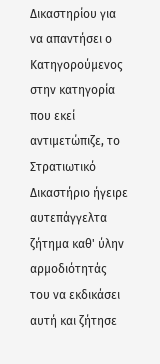Δικαστηρίου για να απαντήσει ο Κατηγορούμενος στην κατηγορία που εκεί αντιμετώπιζε, το Στρατιωτικό Δικαστήριο ήγειρε αυτεπάγγελτα ζήτημα καθ' ύλην αρμοδιότητάς του να εκδικάσει αυτή και ζήτησε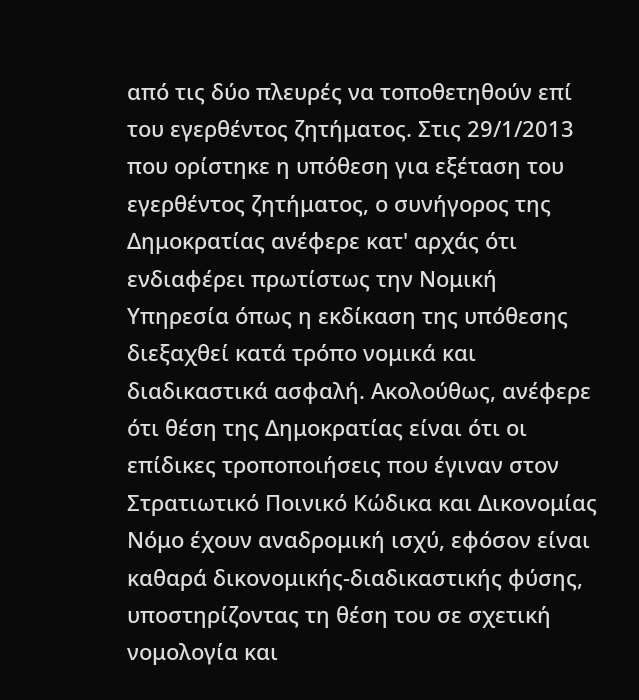από τις δύο πλευρές να τοποθετηθούν επί του εγερθέντος ζητήματος. Στις 29/1/2013 που ορίστηκε η υπόθεση για εξέταση του εγερθέντος ζητήματος, ο συνήγορος της Δημοκρατίας ανέφερε κατ' αρχάς ότι ενδιαφέρει πρωτίστως την Νομική Υπηρεσία όπως η εκδίκαση της υπόθεσης διεξαχθεί κατά τρόπο νομικά και διαδικαστικά ασφαλή. Ακολούθως, ανέφερε ότι θέση της Δημοκρατίας είναι ότι οι επίδικες τροποποιήσεις που έγιναν στον Στρατιωτικό Ποινικό Κώδικα και Δικονομίας Νόμο έχουν αναδρομική ισχύ, εφόσον είναι καθαρά δικονομικής-διαδικαστικής φύσης, υποστηρίζοντας τη θέση του σε σχετική νομολογία και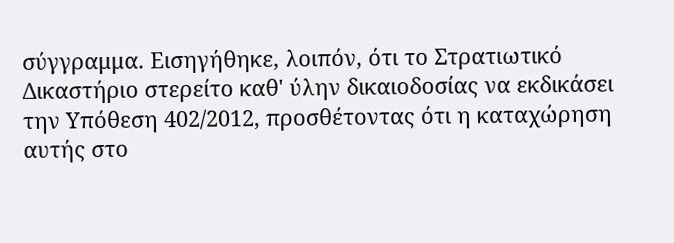σύγγραμμα. Εισηγήθηκε, λοιπόν, ότι το Στρατιωτικό Δικαστήριο στερείτο καθ' ύλην δικαιοδοσίας να εκδικάσει την Υπόθεση 402/2012, προσθέτοντας ότι η καταχώρηση αυτής στο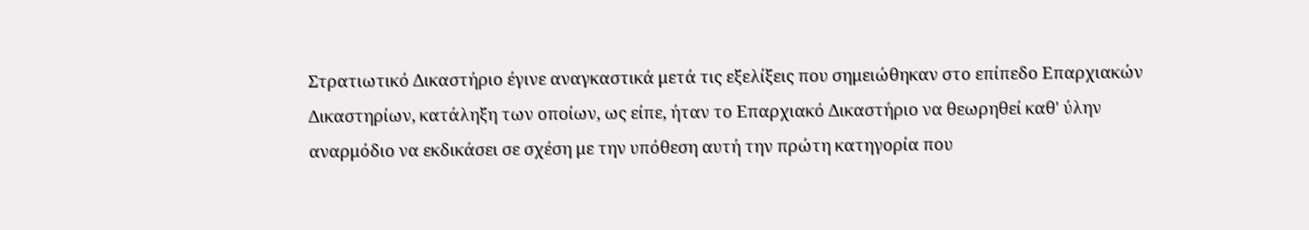Στρατιωτικό Δικαστήριο έγινε αναγκαστικά μετά τις εξελίξεις που σημειώθηκαν στο επίπεδο Επαρχιακών Δικαστηρίων, κατάληξη των οποίων, ως είπε, ήταν το Επαρχιακό Δικαστήριο να θεωρηθεί καθ' ύλην αναρμόδιο να εκδικάσει σε σχέση με την υπόθεση αυτή την πρώτη κατηγορία που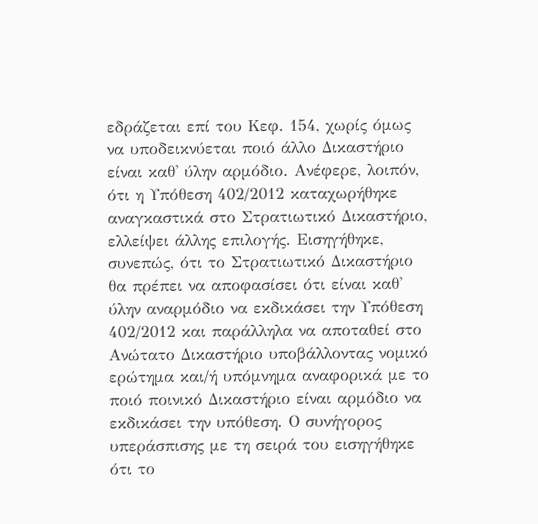εδράζεται επί του Κεφ. 154, χωρίς όμως να υποδεικνύεται ποιό άλλο Δικαστήριο είναι καθ' ύλην αρμόδιο. Ανέφερε, λοιπόν, ότι η Υπόθεση 402/2012 καταχωρήθηκε αναγκαστικά στο Στρατιωτικό Δικαστήριο, ελλείψει άλλης επιλογής. Εισηγήθηκε, συνεπώς, ότι το Στρατιωτικό Δικαστήριο θα πρέπει να αποφασίσει ότι είναι καθ' ύλην αναρμόδιο να εκδικάσει την Υπόθεση 402/2012 και παράλληλα να αποταθεί στο Ανώτατο Δικαστήριο υποβάλλοντας νομικό ερώτημα και/ή υπόμνημα αναφορικά με το ποιό ποινικό Δικαστήριο είναι αρμόδιο να εκδικάσει την υπόθεση. Ο συνήγορος υπεράσπισης με τη σειρά του εισηγήθηκε ότι το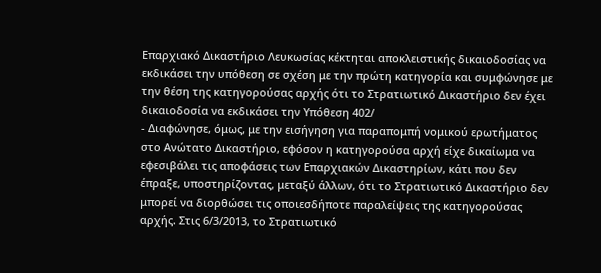Επαρχιακό Δικαστήριο Λευκωσίας κέκτηται αποκλειστικής δικαιοδοσίας να εκδικάσει την υπόθεση σε σχέση με την πρώτη κατηγορία και συμφώνησε με την θέση της κατηγορούσας αρχής ότι το Στρατιωτικό Δικαστήριο δεν έχει δικαιοδοσία να εκδικάσει την Υπόθεση 402/
- Διαφώνησε, όμως, με την εισήγηση για παραπομπή νομικού ερωτήματος στο Ανώτατο Δικαστήριο, εφόσον η κατηγορούσα αρχή είχε δικαίωμα να εφεσιβάλει τις αποφάσεις των Επαρχιακών Δικαστηρίων, κάτι που δεν έπραξε, υποστηρίζοντας, μεταξύ άλλων, ότι το Στρατιωτικό Δικαστήριο δεν μπορεί να διορθώσει τις οποιεσδήποτε παραλείψεις της κατηγορούσας αρχής. Στις 6/3/2013, το Στρατιωτικό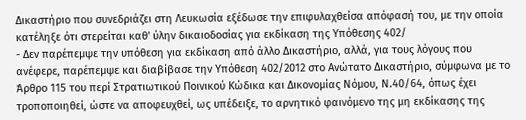Δικαστήριο που συνεδριάζει στη Λευκωσία εξέδωσε την επιφυλαχθείσα απόφασή του, με την οποία κατέληξε ότι στερείται καθ' ύλην δικαιοδοσίας για εκδίκαση της Υπόθεσης 402/
- Δεν παρέπεμψε την υπόθεση για εκδίκαση από άλλο Δικαστήριο, αλλά, για τους λόγους που ανέφερε, παρέπεμψε και διαβίβασε την Υπόθεση 402/2012 στο Ανώτατο Δικαστήριο, σύμφωνα με το Άρθρο 115 του περί Στρατιωτικού Ποινικού Κώδικα και Δικονομίας Νόμου, Ν.40/64, όπως έχει τροποποιηθεί, ώστε να αποφευχθεί, ως υπέδειξε, το αρνητικό φαινόμενο της μη εκδίκασης της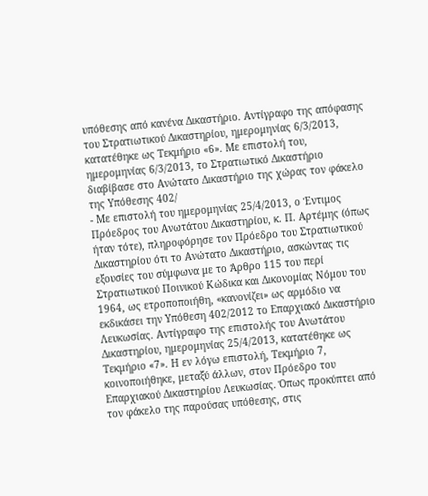υπόθεσης από κανένα Δικαστήριο. Αντίγραφο της απόφασης του Στρατιωτικού Δικαστηρίου, ημερομηνίας 6/3/2013, κατατέθηκε ως Τεκμήριο «6». Με επιστολή του, ημερομηνίας 6/3/2013, το Στρατιωτικό Δικαστήριο διαβίβασε στο Ανώτατο Δικαστήριο της χώρας τον φάκελο της Υπόθεσης 402/
- Με επιστολή του ημερομηνίας 25/4/2013, ο Έντιμος Πρόεδρος του Ανωτάτου Δικαστηρίου, κ. Π. Αρτέμης (όπως ήταν τότε), πληροφόρησε τον Πρόεδρο του Στρατιωτικού Δικαστηρίου ότι το Ανώτατο Δικαστήριο, ασκώντας τις εξουσίες του σύμφωνα με το Άρθρο 115 του περί Στρατιωτικού Ποινικού Κώδικα και Δικονομίας Νόμου του 1964, ως ετροποποιήθη, «κανονίζει» ως αρμόδιο να εκδικάσει την Υπόθεση 402/2012 το Επαρχιακό Δικαστήριο Λευκωσίας. Αντίγραφο της επιστολής του Ανωτάτου Δικαστηρίου, ημερομηνίας 25/4/2013, κατατέθηκε ως Τεκμήριο «7». Η εν λόγω επιστολή, Τεκμήριο 7, κοινοποιήθηκε, μεταξύ άλλων, στον Πρόεδρο του Επαρχιακού Δικαστηρίου Λευκωσίας. Όπως προκύπτει από τον φάκελο της παρούσας υπόθεσης, στις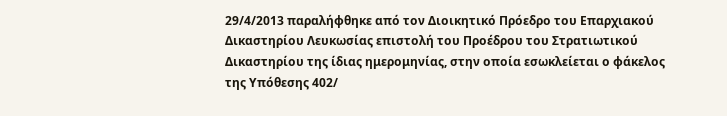29/4/2013 παραλήφθηκε από τον Διοικητικό Πρόεδρο του Επαρχιακού Δικαστηρίου Λευκωσίας επιστολή του Προέδρου του Στρατιωτικού Δικαστηρίου της ίδιας ημερομηνίας, στην οποία εσωκλείεται ο φάκελος της Υπόθεσης 402/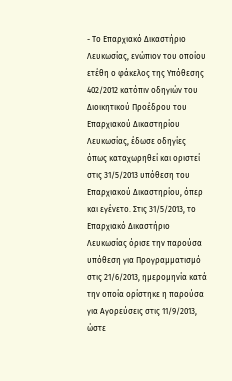- Το Επαρχιακό Δικαστήριο Λευκωσίας, ενώπιον του οποίου ετέθη ο φάκελος της Υπόθεσης 402/2012 κατόπιν οδηγιών του Διοικητικού Προέδρου του Επαρχιακού Δικαστηρίου Λευκωσίας, έδωσε οδηγίες όπως καταχωρηθεί και οριστεί στις 31/5/2013 υπόθεση του Επαρχιακού Δικαστηρίου, όπερ και εγένετο. Στις 31/5/2013, το Επαρχιακό Δικαστήριο Λευκωσίας όρισε την παρούσα υπόθεση για Προγραμματισμό στις 21/6/2013, ημερομηνία κατά την οποία ορίστηκε η παρούσα για Αγορεύσεις στις 11/9/2013, ώστε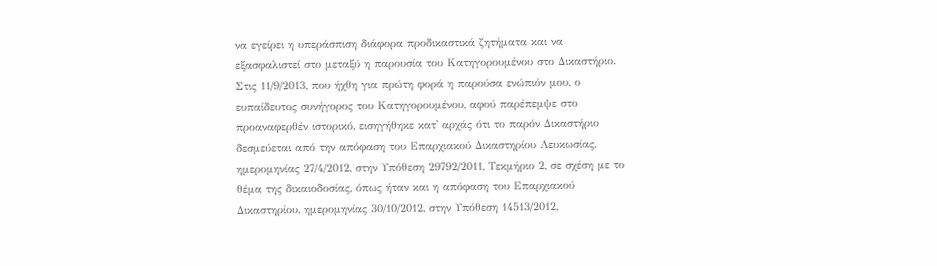να εγείρει η υπεράσπιση διάφορα προδικαστικά ζητήματα και να εξασφαλιστεί στο μεταξύ η παρουσία του Κατηγορουμένου στο Δικαστήριο. Στις 11/9/2013, που ήχθη για πρώτη φορά η παρούσα ενώπιόν μου, ο ευπαίδευτος συνήγορος του Κατηγορουμένου, αφού παρέπεμψε στο προαναφερθέν ιστορικό, εισηγήθηκε κατ' αρχάς ότι το παρόν Δικαστήριο δεσμεύεται από την απόφαση του Επαρχιακού Δικαστηρίου Λευκωσίας, ημερομηνίας 27/4/2012, στην Υπόθεση 29792/2011, Τεκμήριο 2, σε σχέση με το θέμα της δικαιοδοσίας, όπως ήταν και η απόφαση του Επαρχιακού Δικαστηρίου, ημερομηνίας 30/10/2012, στην Υπόθεση 14513/2012,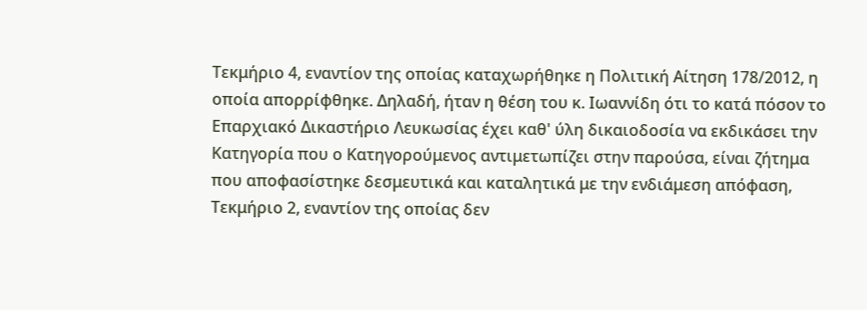Τεκμήριο 4, εναντίον της οποίας καταχωρήθηκε η Πολιτική Αίτηση 178/2012, η οποία απορρίφθηκε. Δηλαδή, ήταν η θέση του κ. Ιωαννίδη ότι το κατά πόσον το Επαρχιακό Δικαστήριο Λευκωσίας έχει καθ' ύλη δικαιοδοσία να εκδικάσει την Κατηγορία που ο Κατηγορούμενος αντιμετωπίζει στην παρούσα, είναι ζήτημα που αποφασίστηκε δεσμευτικά και καταλητικά με την ενδιάμεση απόφαση, Τεκμήριο 2, εναντίον της οποίας δεν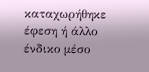καταχωρήθηκε έφεση ή άλλο ένδικο μέσο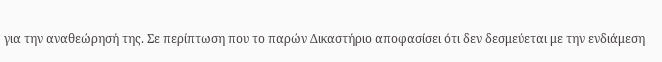για την αναθεώρησή της. Σε περίπτωση που το παρών Δικαστήριο αποφασίσει ότι δεν δεσμεύεται με την ενδιάμεση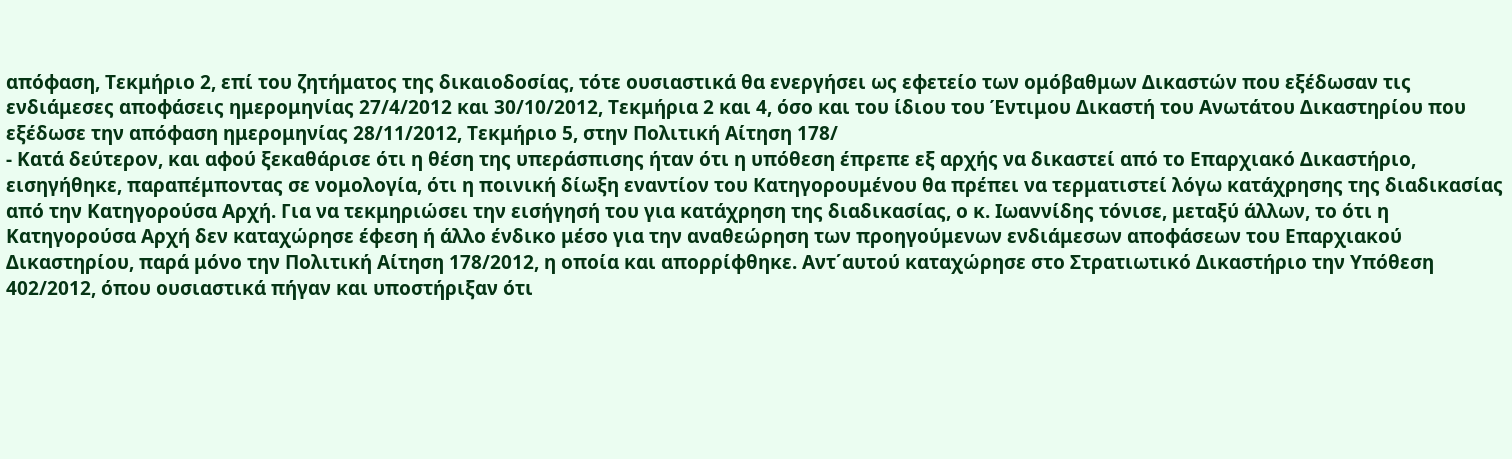απόφαση, Τεκμήριο 2, επί του ζητήματος της δικαιοδοσίας, τότε ουσιαστικά θα ενεργήσει ως εφετείο των ομόβαθμων Δικαστών που εξέδωσαν τις ενδιάμεσες αποφάσεις ημερομηνίας 27/4/2012 και 30/10/2012, Τεκμήρια 2 και 4, όσο και του ίδιου του Έντιμου Δικαστή του Ανωτάτου Δικαστηρίου που εξέδωσε την απόφαση ημερομηνίας 28/11/2012, Τεκμήριο 5, στην Πολιτική Αίτηση 178/
- Κατά δεύτερον, και αφού ξεκαθάρισε ότι η θέση της υπεράσπισης ήταν ότι η υπόθεση έπρεπε εξ αρχής να δικαστεί από το Επαρχιακό Δικαστήριο, εισηγήθηκε, παραπέμποντας σε νομολογία, ότι η ποινική δίωξη εναντίον του Κατηγορουμένου θα πρέπει να τερματιστεί λόγω κατάχρησης της διαδικασίας από την Κατηγορούσα Αρχή. Για να τεκμηριώσει την εισήγησή του για κατάχρηση της διαδικασίας, ο κ. Ιωαννίδης τόνισε, μεταξύ άλλων, το ότι η Κατηγορούσα Αρχή δεν καταχώρησε έφεση ή άλλο ένδικο μέσο για την αναθεώρηση των προηγούμενων ενδιάμεσων αποφάσεων του Επαρχιακού Δικαστηρίου, παρά μόνο την Πολιτική Αίτηση 178/2012, η οποία και απορρίφθηκε. Αντ΄αυτού καταχώρησε στο Στρατιωτικό Δικαστήριο την Υπόθεση 402/2012, όπου ουσιαστικά πήγαν και υποστήριξαν ότι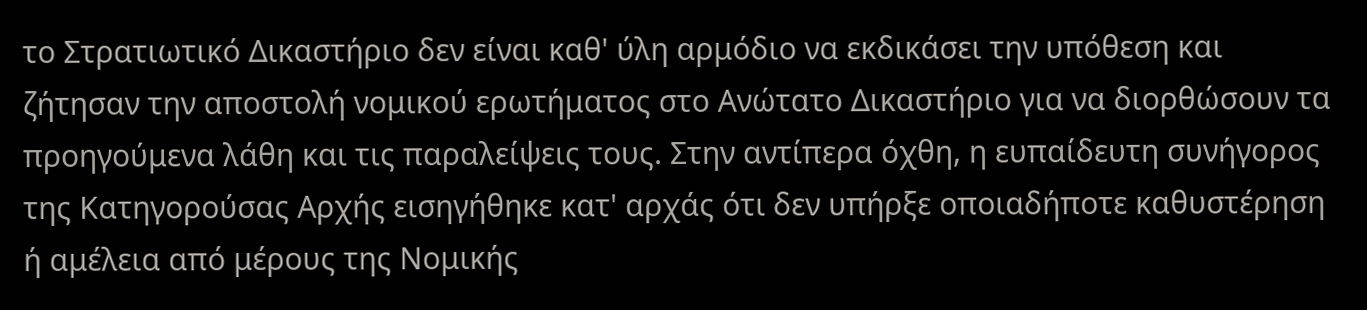το Στρατιωτικό Δικαστήριο δεν είναι καθ' ύλη αρμόδιο να εκδικάσει την υπόθεση και ζήτησαν την αποστολή νομικού ερωτήματος στο Ανώτατο Δικαστήριο για να διορθώσουν τα προηγούμενα λάθη και τις παραλείψεις τους. Στην αντίπερα όχθη, η ευπαίδευτη συνήγορος της Κατηγορούσας Αρχής εισηγήθηκε κατ' αρχάς ότι δεν υπήρξε οποιαδήποτε καθυστέρηση ή αμέλεια από μέρους της Νομικής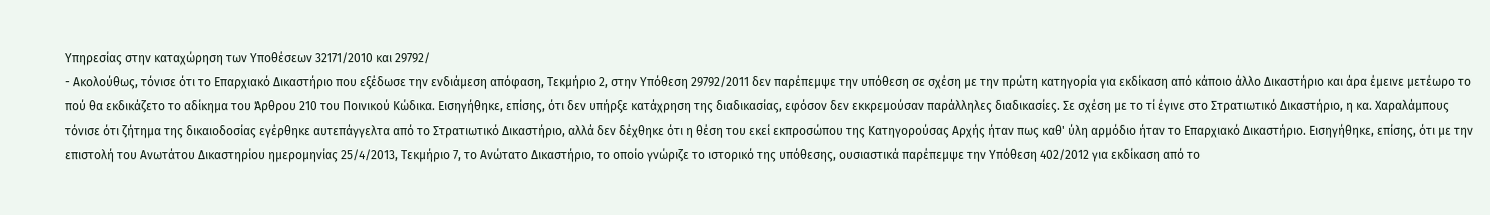Υπηρεσίας στην καταχώρηση των Υποθέσεων 32171/2010 και 29792/
- Ακολούθως, τόνισε ότι το Επαρχιακό Δικαστήριο που εξέδωσε την ενδιάμεση απόφαση, Τεκμήριο 2, στην Υπόθεση 29792/2011 δεν παρέπεμψε την υπόθεση σε σχέση με την πρώτη κατηγορία για εκδίκαση από κάποιο άλλο Δικαστήριο και άρα έμεινε μετέωρο το πού θα εκδικάζετο το αδίκημα του Άρθρου 210 του Ποινικού Κώδικα. Εισηγήθηκε, επίσης, ότι δεν υπήρξε κατάχρηση της διαδικασίας, εφόσον δεν εκκρεμούσαν παράλληλες διαδικασίες. Σε σχέση με το τί έγινε στο Στρατιωτικό Δικαστήριο, η κα. Χαραλάμπους τόνισε ότι ζήτημα της δικαιοδοσίας εγέρθηκε αυτεπάγγελτα από το Στρατιωτικό Δικαστήριο, αλλά δεν δέχθηκε ότι η θέση του εκεί εκπροσώπου της Κατηγορούσας Αρχής ήταν πως καθ' ύλη αρμόδιο ήταν το Επαρχιακό Δικαστήριο. Εισηγήθηκε, επίσης, ότι με την επιστολή του Ανωτάτου Δικαστηρίου ημερομηνίας 25/4/2013, Τεκμήριο 7, το Ανώτατο Δικαστήριο, το οποίο γνώριζε το ιστορικό της υπόθεσης, ουσιαστικά παρέπεμψε την Υπόθεση 402/2012 για εκδίκαση από το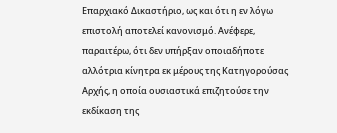Επαρχιακό Δικαστήριο, ως και ότι η εν λόγω επιστολή αποτελεί κανονισμό. Ανέφερε, παραιτέρω, ότι δεν υπήρξαν οποιαδήποτε αλλότρια κίνητρα εκ μέρους της Κατηγορούσας Αρχής, η οποία ουσιαστικά επιζητούσε την εκδίκαση της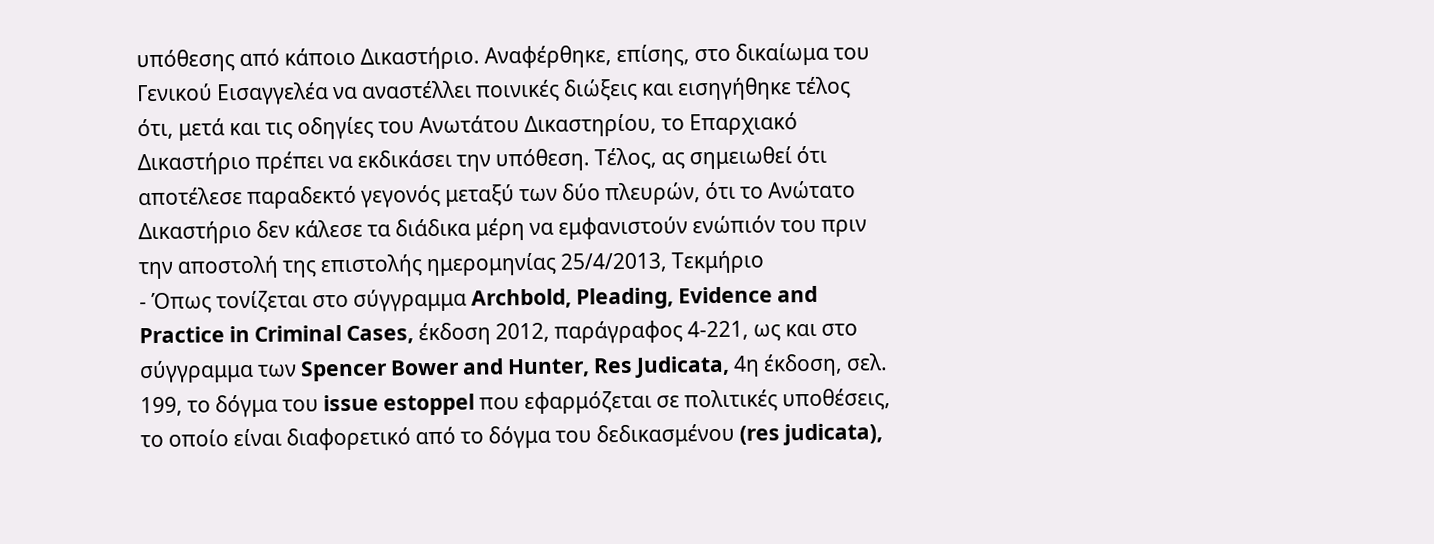υπόθεσης από κάποιο Δικαστήριο. Αναφέρθηκε, επίσης, στο δικαίωμα του Γενικού Εισαγγελέα να αναστέλλει ποινικές διώξεις και εισηγήθηκε τέλος ότι, μετά και τις οδηγίες του Ανωτάτου Δικαστηρίου, το Επαρχιακό Δικαστήριο πρέπει να εκδικάσει την υπόθεση. Τέλος, ας σημειωθεί ότι αποτέλεσε παραδεκτό γεγονός μεταξύ των δύο πλευρών, ότι το Ανώτατο Δικαστήριο δεν κάλεσε τα διάδικα μέρη να εμφανιστούν ενώπιόν του πριν την αποστολή της επιστολής ημερομηνίας 25/4/2013, Τεκμήριο
- Όπως τονίζεται στο σύγγραμμα Archbold, Pleading, Evidence and Practice in Criminal Cases, έκδοση 2012, παράγραφος 4-221, ως και στο σύγγραμμα των Spencer Bower and Hunter, Res Judicata, 4η έκδοση, σελ. 199, το δόγμα του issue estoppel που εφαρμόζεται σε πολιτικές υποθέσεις, το οποίο είναι διαφορετικό από το δόγμα του δεδικασμένου (res judicata),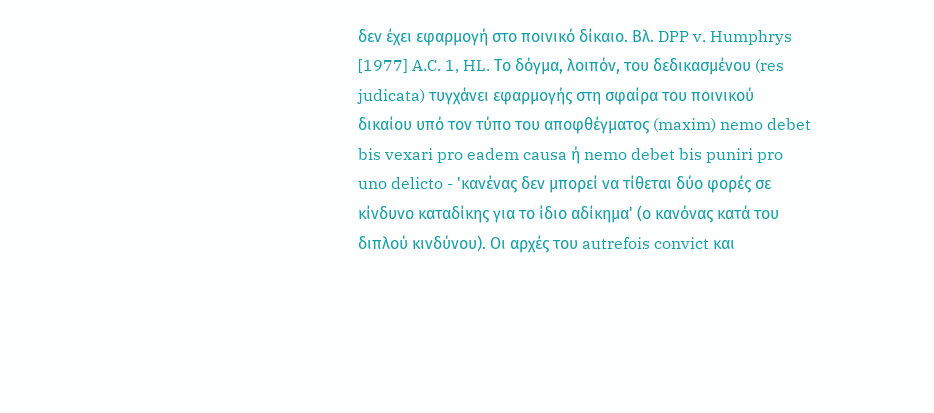δεν έχει εφαρμογή στο ποινικό δίκαιο. Βλ. DPP v. Humphrys [1977] A.C. 1, HL. Το δόγμα, λοιπόν, του δεδικασμένου (res judicata) τυγχάνει εφαρμογής στη σφαίρα του ποινικού δικαίου υπό τον τύπο του αποφθέγματος (maxim) nemo debet bis vexari pro eadem causa ή nemo debet bis puniri pro uno delicto - 'κανένας δεν μπορεί να τίθεται δύο φορές σε κίνδυνο καταδίκης για το ίδιο αδίκημα' (ο κανόνας κατά του διπλού κινδύνου). Οι αρχές του autrefois convict και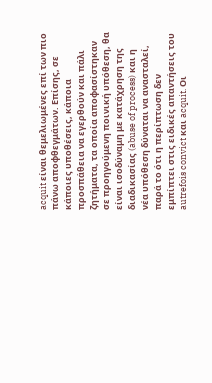acquit είναι θεμελιωμένες επί των πιο πάνω αποφθεγμάτων. Επίσης, σε κάποιες υποθέσεις, κάποια προσπάθεια να εγερθούν και πάλι ζητήματα, τα οποία αποφασίστηκαν σε προηγούμενη ποινική υπόθεση, θα είναι ισοδύναμη με κατάχρηση της διαδικασίας (abuse of process) και η νέα υπόθεση δύναται να ανασταλεί, παρά το ότι η περίπτωση δεν εμπίπτει στις ειδικές απαντήσεις του autrefois convict και acquit. Οι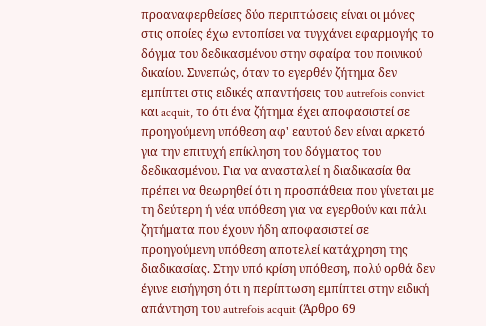προαναφερθείσες δύο περιπτώσεις είναι οι μόνες στις οποίες έχω εντοπίσει να τυγχάνει εφαρμογής το δόγμα του δεδικασμένου στην σφαίρα του ποινικού δικαίου. Συνεπώς, όταν το εγερθέν ζήτημα δεν εμπίπτει στις ειδικές απαντήσεις του autrefois convict και acquit, το ότι ένα ζήτημα έχει αποφασιστεί σε προηγούμενη υπόθεση αφ' εαυτού δεν είναι αρκετό για την επιτυχή επίκληση του δόγματος του δεδικασμένου. Για να ανασταλεί η διαδικασία θα πρέπει να θεωρηθεί ότι η προσπάθεια που γίνεται με τη δεύτερη ή νέα υπόθεση για να εγερθούν και πάλι ζητήματα που έχουν ήδη αποφασιστεί σε προηγούμενη υπόθεση αποτελεί κατάχρηση της διαδικασίας. Στην υπό κρίση υπόθεση, πολύ ορθά δεν έγινε εισήγηση ότι η περίπτωση εμπίπτει στην ειδική απάντηση του autrefois acquit (Άρθρο 69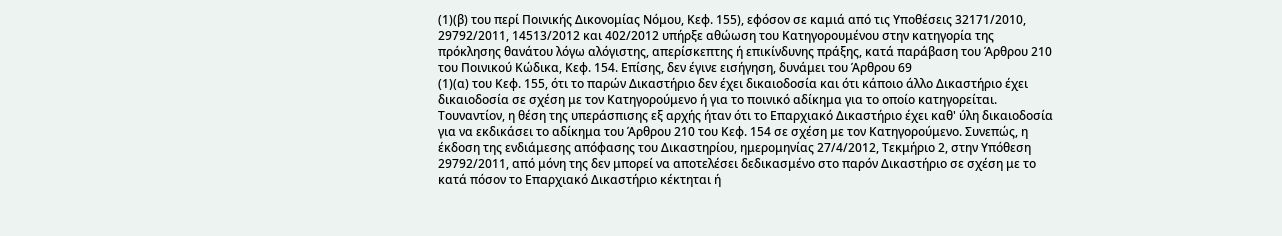(1)(β) του περί Ποινικής Δικονομίας Νόμου, Κεφ. 155), εφόσον σε καμιά από τις Υποθέσεις 32171/2010, 29792/2011, 14513/2012 και 402/2012 υπήρξε αθώωση του Κατηγορουμένου στην κατηγορία της πρόκλησης θανάτου λόγω αλόγιστης, απερίσκεπτης ή επικίνδυνης πράξης, κατά παράβαση του Άρθρου 210 του Ποινικού Κώδικα, Κεφ. 154. Επίσης, δεν έγινε εισήγηση, δυνάμει του Άρθρου 69
(1)(α) του Κεφ. 155, ότι το παρών Δικαστήριο δεν έχει δικαιοδοσία και ότι κάποιο άλλο Δικαστήριο έχει δικαιοδοσία σε σχέση με τον Κατηγορούμενο ή για το ποινικό αδίκημα για το οποίο κατηγορείται. Τουναντίον, η θέση της υπεράσπισης εξ αρχής ήταν ότι το Επαρχιακό Δικαστήριο έχει καθ' ύλη δικαιοδοσία για να εκδικάσει το αδίκημα του Άρθρου 210 του Κεφ. 154 σε σχέση με τον Κατηγορούμενο. Συνεπώς, η έκδοση της ενδιάμεσης απόφασης του Δικαστηρίου, ημερομηνίας 27/4/2012, Τεκμήριο 2, στην Υπόθεση 29792/2011, από μόνη της δεν μπορεί να αποτελέσει δεδικασμένο στο παρόν Δικαστήριο σε σχέση με το κατά πόσον το Επαρχιακό Δικαστήριο κέκτηται ή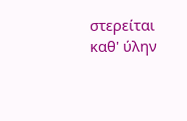στερείται καθ' ύλην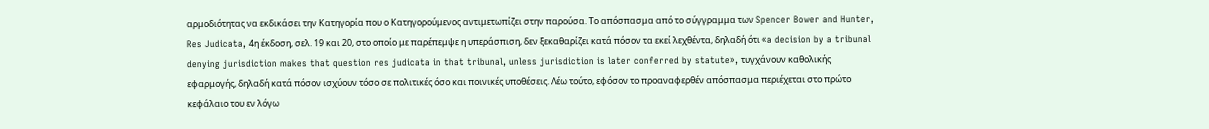αρμοδιότητας να εκδικάσει την Κατηγορία που ο Κατηγορούμενος αντιμετωπίζει στην παρούσα. Το απόσπασμα από το σύγγραμμα των Spencer Bower and Hunter, Res Judicata, 4η έκδοση, σελ. 19 και 20, στο οποίο με παρέπεμψε η υπεράσπιση, δεν ξεκαθαρίζει κατά πόσον τα εκεί λεχθέντα, δηλαδή ότι «a decision by a tribunal denying jurisdiction makes that question res judicata in that tribunal, unless jurisdiction is later conferred by statute», τυγχάνουν καθολικής εφαρμογής, δηλαδή κατά πόσον ισχύουν τόσο σε πολιτικές όσο και ποινικές υποθέσεις. Λέω τούτο, εφόσον το προαναφερθέν απόσπασμα περιέχεται στο πρώτο κεφάλαιο του εν λόγω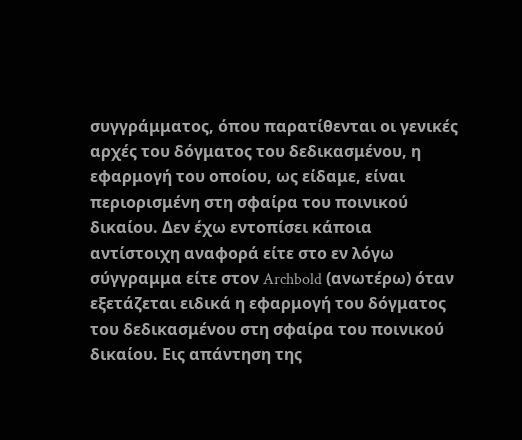συγγράμματος, όπου παρατίθενται οι γενικές αρχές του δόγματος του δεδικασμένου, η εφαρμογή του οποίου, ως είδαμε, είναι περιορισμένη στη σφαίρα του ποινικού δικαίου. Δεν έχω εντοπίσει κάποια αντίστοιχη αναφορά είτε στο εν λόγω σύγγραμμα είτε στον Archbold (ανωτέρω) όταν εξετάζεται ειδικά η εφαρμογή του δόγματος του δεδικασμένου στη σφαίρα του ποινικού δικαίου. Εις απάντηση της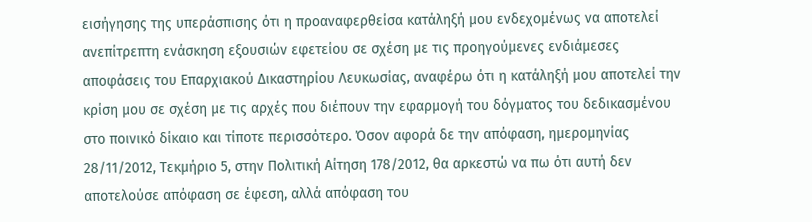εισήγησης της υπεράσπισης ότι η προαναφερθείσα κατάληξή μου ενδεχομένως να αποτελεί ανεπίτρεπτη ενάσκηση εξουσιών εφετείου σε σχέση με τις προηγούμενες ενδιάμεσες αποφάσεις του Επαρχιακού Δικαστηρίου Λευκωσίας, αναφέρω ότι η κατάληξή μου αποτελεί την κρίση μου σε σχέση με τις αρχές που διέπουν την εφαρμογή του δόγματος του δεδικασμένου στο ποινικό δίκαιο και τίποτε περισσότερο. Όσον αφορά δε την απόφαση, ημερομηνίας 28/11/2012, Τεκμήριο 5, στην Πολιτική Αίτηση 178/2012, θα αρκεστώ να πω ότι αυτή δεν αποτελούσε απόφαση σε έφεση, αλλά απόφαση του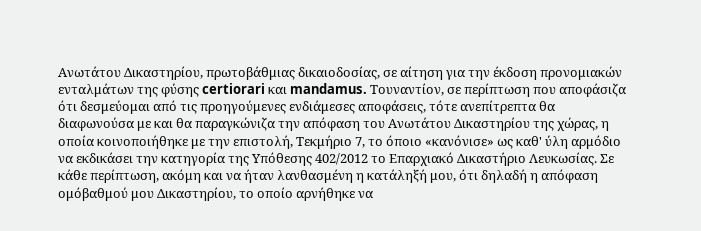Ανωτάτου Δικαστηρίου, πρωτοβάθμιας δικαιοδοσίας, σε αίτηση για την έκδοση προνομιακών ενταλμάτων της φύσης certiorari και mandamus. Τουναντίον, σε περίπτωση που αποφάσιζα ότι δεσμεύομαι από τις προηγούμενες ενδιάμεσες αποφάσεις, τότε ανεπίτρεπτα θα διαφωνούσα με και θα παραγκώνιζα την απόφαση του Ανωτάτου Δικαστηρίου της χώρας, η οποία κοινοποιήθηκε με την επιστολή, Τεκμήριο 7, το όποιο «κανόνισε» ως καθ' ύλη αρμόδιο να εκδικάσει την κατηγορία της Υπόθεσης 402/2012 το Επαρχιακό Δικαστήριο Λευκωσίας. Σε κάθε περίπτωση, ακόμη και να ήταν λανθασμένη η κατάληξή μου, ότι δηλαδή η απόφαση ομόβαθμού μου Δικαστηρίου, το οποίο αρνήθηκε να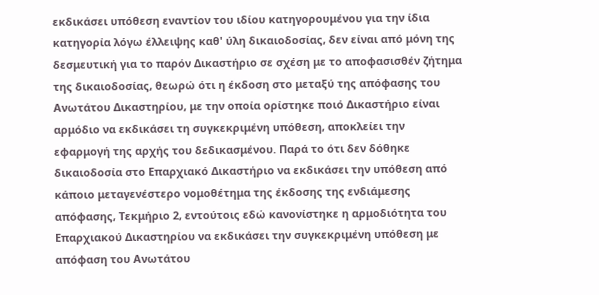εκδικάσει υπόθεση εναντίον του ιδίου κατηγορουμένου για την ίδια κατηγορία λόγω έλλειψης καθ' ύλη δικαιοδοσίας, δεν είναι από μόνη της δεσμευτική για το παρόν Δικαστήριο σε σχέση με το αποφασισθέν ζήτημα της δικαιοδοσίας, θεωρώ ότι η έκδοση στο μεταξύ της απόφασης του Ανωτάτου Δικαστηρίου, με την οποία ορίστηκε ποιό Δικαστήριο είναι αρμόδιο να εκδικάσει τη συγκεκριμένη υπόθεση, αποκλείει την εφαρμογή της αρχής του δεδικασμένου. Παρά το ότι δεν δόθηκε δικαιοδοσία στο Επαρχιακό Δικαστήριο να εκδικάσει την υπόθεση από κάποιο μεταγενέστερο νομοθέτημα της έκδοσης της ενδιάμεσης απόφασης, Τεκμήριο 2, εντούτοις εδώ κανονίστηκε η αρμοδιότητα του Επαρχιακού Δικαστηρίου να εκδικάσει την συγκεκριμένη υπόθεση με απόφαση του Ανωτάτου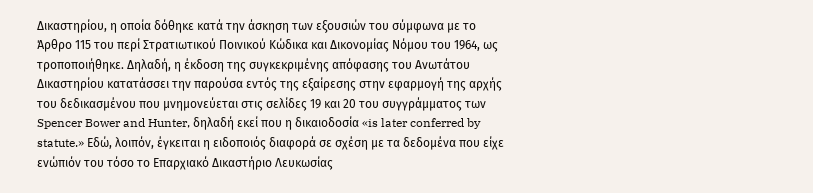Δικαστηρίου, η οποία δόθηκε κατά την άσκηση των εξουσιών του σύμφωνα με το Άρθρο 115 του περί Στρατιωτικού Ποινικού Κώδικα και Δικονομίας Νόμου του 1964, ως τροποποιήθηκε. Δηλαδή, η έκδοση της συγκεκριμένης απόφασης του Ανωτάτου Δικαστηρίου κατατάσσει την παρούσα εντός της εξαίρεσης στην εφαρμογή της αρχής του δεδικασμένου που μνημονεύεται στις σελίδες 19 και 20 του συγγράμματος των Spencer Bower and Hunter, δηλαδή εκεί που η δικαιοδοσία «is later conferred by statute.» Εδώ, λοιπόν, έγκειται η ειδοποιός διαφορά σε σχέση με τα δεδομένα που είχε ενώπιόν του τόσο το Επαρχιακό Δικαστήριο Λευκωσίας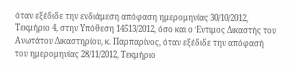όταν εξέδιδε την ενδιάμεση απόφαση ημερομηνίας 30/10/2012, Τεκμήριο 4, στην Υπόθεση 14513/2012, όσο και ο Έντιμος Δικαστής του Ανωτάτου Δικαστηρίου, κ. Παρπαρίνος, όταν εξέδιδε την απόφασή του ημερομηνίας 28/11/2012, Τεκμήριο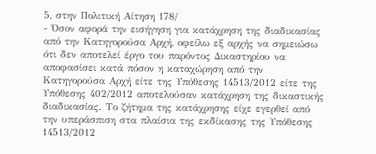5, στην Πολιτική Αίτηση 178/
- Όσον αφορά την εισήγηση για κατάχρηση της διαδικασίας από την Κατηγορούσα Αρχή, οφείλω εξ αρχής να σημειώσω ότι δεν αποτελεί έργο του παρόντος Δικαστηρίου να αποφασίσει κατά πόσον η καταχώρηση από την Κατηγορούσα Αρχή είτε της Υπόθεσης 14513/2012 είτε της Υπόθεσης 402/2012 αποτελούσαν κατάχρηση της δικαστικής διαδικασίας. Το ζήτημα της κατάχρησης είχε εγερθεί από την υπεράσπιση στα πλαίσια της εκδίκασης της Υπόθεσης 14513/2012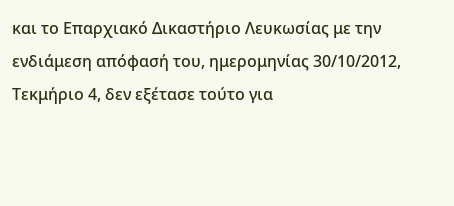και το Επαρχιακό Δικαστήριο Λευκωσίας με την ενδιάμεση απόφασή του, ημερομηνίας 30/10/2012, Τεκμήριο 4, δεν εξέτασε τούτο για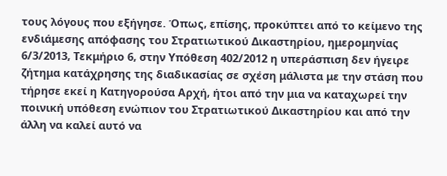τους λόγους που εξήγησε. Όπως, επίσης, προκύπτει από το κείμενο της ενδιάμεσης απόφασης του Στρατιωτικού Δικαστηρίου, ημερομηνίας 6/3/2013, Τεκμήριο 6, στην Υπόθεση 402/2012 η υπεράσπιση δεν ήγειρε ζήτημα κατάχρησης της διαδικασίας σε σχέση μάλιστα με την στάση που τήρησε εκεί η Κατηγορούσα Αρχή, ήτοι από την μια να καταχωρεί την ποινική υπόθεση ενώπιον του Στρατιωτικού Δικαστηρίου και από την άλλη να καλεί αυτό να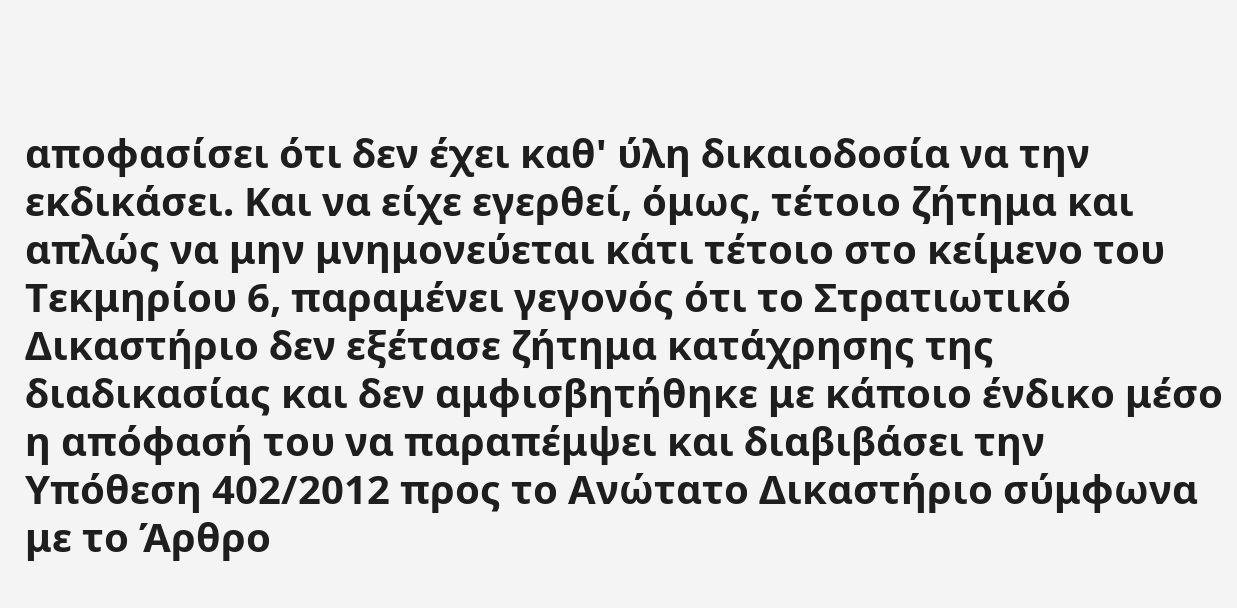αποφασίσει ότι δεν έχει καθ' ύλη δικαιοδοσία να την εκδικάσει. Και να είχε εγερθεί, όμως, τέτοιο ζήτημα και απλώς να μην μνημονεύεται κάτι τέτοιο στο κείμενο του Τεκμηρίου 6, παραμένει γεγονός ότι το Στρατιωτικό Δικαστήριο δεν εξέτασε ζήτημα κατάχρησης της διαδικασίας και δεν αμφισβητήθηκε με κάποιο ένδικο μέσο η απόφασή του να παραπέμψει και διαβιβάσει την Υπόθεση 402/2012 προς το Ανώτατο Δικαστήριο σύμφωνα με το Άρθρο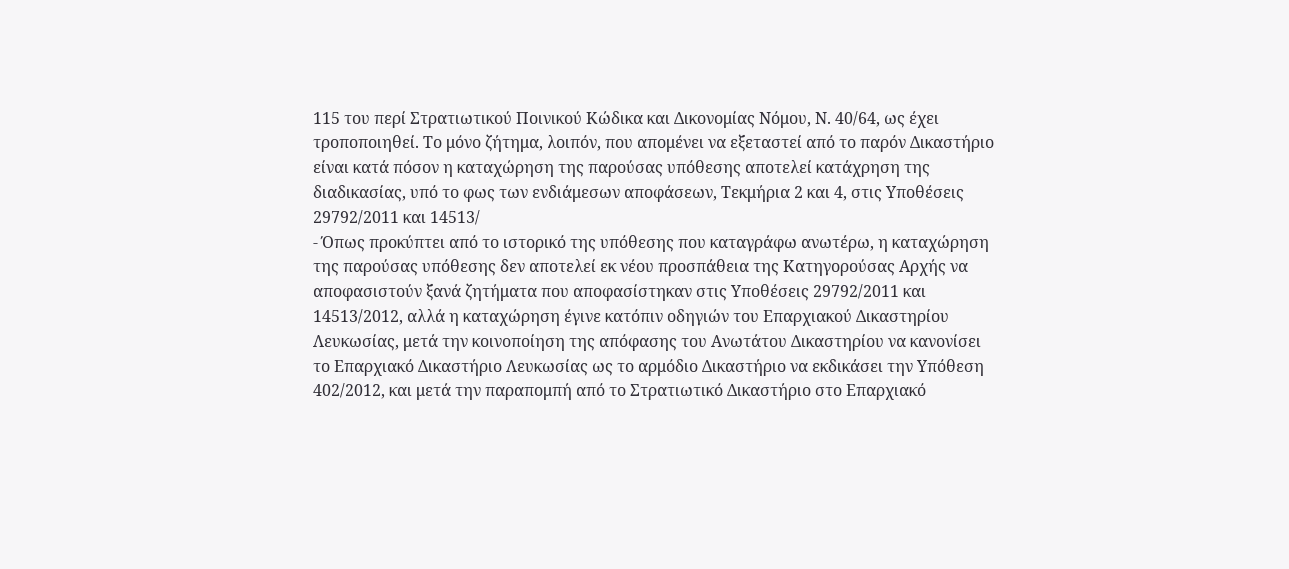115 του περί Στρατιωτικού Ποινικού Κώδικα και Δικονομίας Νόμου, Ν. 40/64, ως έχει τροποποιηθεί. Το μόνο ζήτημα, λοιπόν, που απομένει να εξεταστεί από το παρόν Δικαστήριο είναι κατά πόσον η καταχώρηση της παρούσας υπόθεσης αποτελεί κατάχρηση της διαδικασίας, υπό το φως των ενδιάμεσων αποφάσεων, Τεκμήρια 2 και 4, στις Υποθέσεις 29792/2011 και 14513/
- Όπως προκύπτει από το ιστορικό της υπόθεσης που καταγράφω ανωτέρω, η καταχώρηση της παρούσας υπόθεσης δεν αποτελεί εκ νέου προσπάθεια της Κατηγορούσας Αρχής να αποφασιστούν ξανά ζητήματα που αποφασίστηκαν στις Υποθέσεις 29792/2011 και 14513/2012, αλλά η καταχώρηση έγινε κατόπιν οδηγιών του Επαρχιακού Δικαστηρίου Λευκωσίας, μετά την κοινοποίηση της απόφασης του Ανωτάτου Δικαστηρίου να κανονίσει το Επαρχιακό Δικαστήριο Λευκωσίας ως το αρμόδιο Δικαστήριο να εκδικάσει την Υπόθεση 402/2012, και μετά την παραπομπή από το Στρατιωτικό Δικαστήριο στο Επαρχιακό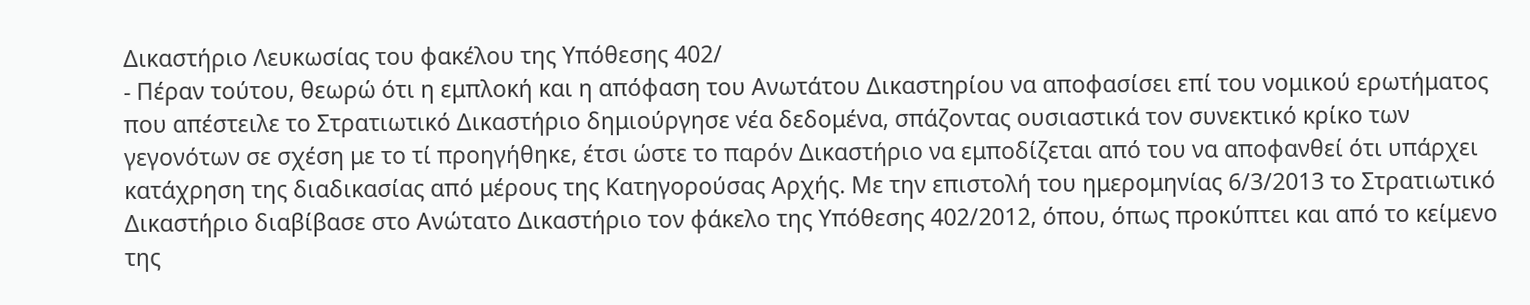Δικαστήριο Λευκωσίας του φακέλου της Υπόθεσης 402/
- Πέραν τούτου, θεωρώ ότι η εμπλοκή και η απόφαση του Ανωτάτου Δικαστηρίου να αποφασίσει επί του νομικού ερωτήματος που απέστειλε το Στρατιωτικό Δικαστήριο δημιούργησε νέα δεδομένα, σπάζοντας ουσιαστικά τον συνεκτικό κρίκο των γεγονότων σε σχέση με το τί προηγήθηκε, έτσι ώστε το παρόν Δικαστήριο να εμποδίζεται από του να αποφανθεί ότι υπάρχει κατάχρηση της διαδικασίας από μέρους της Κατηγορούσας Αρχής. Με την επιστολή του ημερομηνίας 6/3/2013 το Στρατιωτικό Δικαστήριο διαβίβασε στο Ανώτατο Δικαστήριο τον φάκελο της Υπόθεσης 402/2012, όπου, όπως προκύπτει και από το κείμενο της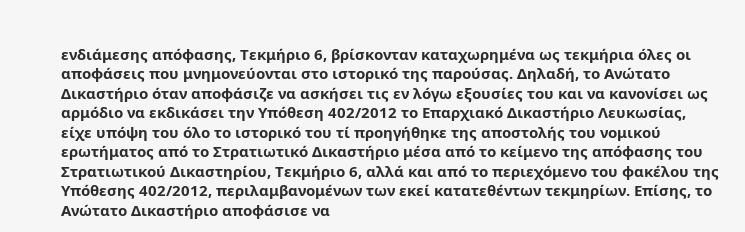ενδιάμεσης απόφασης, Τεκμήριο 6, βρίσκονταν καταχωρημένα ως τεκμήρια όλες οι αποφάσεις που μνημονεύονται στο ιστορικό της παρούσας. Δηλαδή, το Ανώτατο Δικαστήριο όταν αποφάσιζε να ασκήσει τις εν λόγω εξουσίες του και να κανονίσει ως αρμόδιο να εκδικάσει την Υπόθεση 402/2012 το Επαρχιακό Δικαστήριο Λευκωσίας, είχε υπόψη του όλο το ιστορικό του τί προηγήθηκε της αποστολής του νομικού ερωτήματος από το Στρατιωτικό Δικαστήριο μέσα από το κείμενο της απόφασης του Στρατιωτικού Δικαστηρίου, Τεκμήριο 6, αλλά και από το περιεχόμενο του φακέλου της Υπόθεσης 402/2012, περιλαμβανομένων των εκεί κατατεθέντων τεκμηρίων. Επίσης, το Ανώτατο Δικαστήριο αποφάσισε να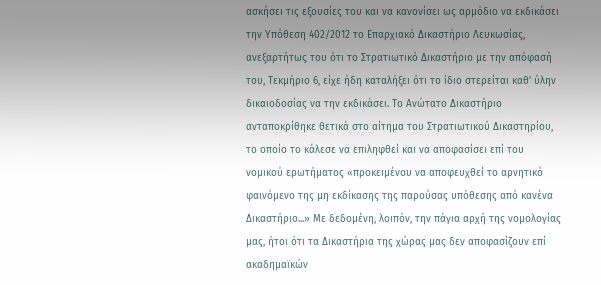ασκήσει τις εξουσίες του και να κανονίσει ως αρμόδιο να εκδικάσει την Υπόθεση 402/2012 το Επαρχιακό Δικαστήριο Λευκωσίας, ανεξαρτήτως του ότι το Στρατιωτικό Δικαστήριο με την απόφασή του, Τεκμήριο 6, είχε ήδη καταλήξει ότι το ίδιο στερείται καθ' ύλην δικαιοδοσίας να την εκδικάσει. Το Ανώτατο Δικαστήριο ανταποκρίθηκε θετικά στο αίτημα του Στρατιωτικού Δικαστηρίου, το οποίο το κάλεσε να επιληφθεί και να αποφασίσει επί του νομικού ερωτήματος «προκειμένου να αποφευχθεί το αρνητικό φαινόμενο της μη εκδίκασης της παρούσας υπόθεσης από κανένα Δικαστήριο...» Με δεδομένη, λοιπόν, την πάγια αρχή της νομολογίας μας, ήτοι ότι τα Δικαστήρια της χώρας μας δεν αποφασίζουν επί ακαδημαϊκών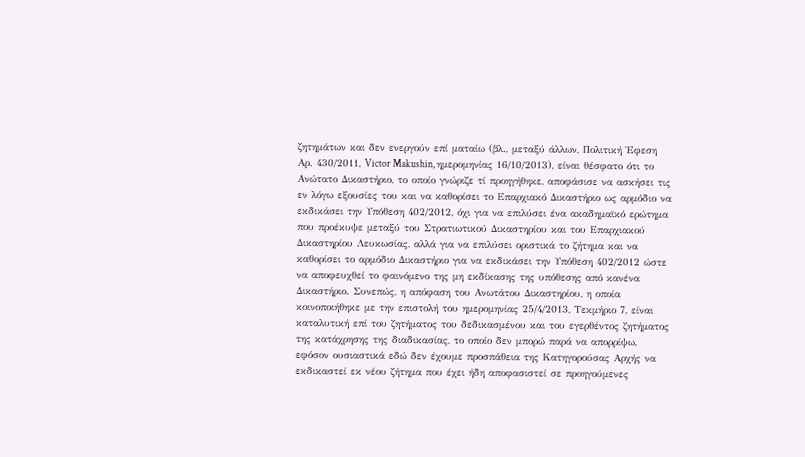ζητημάτων και δεν ενεργούν επί ματαίω (βλ., μεταξύ άλλων, Πολιτική Έφεση Αρ. 430/2011, Victor Makushin, ημερομηνίας 16/10/2013), είναι θέσφατο ότι το Ανώτατο Δικαστήριο, το οποίο γνώριζε τί προηγήθηκε, αποφάσισε να ασκήσει τις εν λόγω εξουσίες του και να καθορίσει το Επαρχιακό Δικαστήριο ως αρμόδιο να εκδικάσει την Υπόθεση 402/2012, όχι για να επιλύσει ένα ακαδημαϊκό ερώτημα που προέκυψε μεταξύ του Στρατιωτικού Δικαστηρίου και του Επαρχιακού Δικαστηρίου Λευκωσίας, αλλά για να επιλύσει οριστικά το ζήτημα και να καθορίσει το αρμόδιο Δικαστήριο για να εκδικάσει την Υπόθεση 402/2012 ώστε να αποφευχθεί το φαινόμενο της μη εκδίκασης της υπόθεσης από κανένα Δικαστήριο. Συνεπώς, η απόφαση του Ανωτάτου Δικαστηρίου, η οποία κοινοποιήθηκε με την επιστολή του ημερομηνίας 25/4/2013, Τεκμήριο 7, είναι καταλυτική επί του ζητήματος του δεδικασμένου και του εγερθέντος ζητήματος της κατάχρησης της διαδικασίας, το οποίο δεν μπορώ παρά να απορρίψω, εφόσον ουσιαστικά εδώ δεν έχουμε προσπάθεια της Κατηγορούσας Αρχής να εκδικαστεί εκ νέου ζήτημα που έχει ήδη αποφασιστεί σε προηγούμενες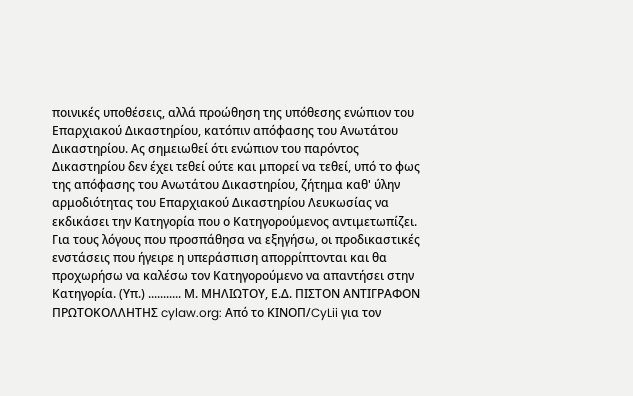ποινικές υποθέσεις, αλλά προώθηση της υπόθεσης ενώπιον του Επαρχιακού Δικαστηρίου, κατόπιν απόφασης του Ανωτάτου Δικαστηρίου. Ας σημειωθεί ότι ενώπιον του παρόντος Δικαστηρίου δεν έχει τεθεί ούτε και μπορεί να τεθεί, υπό το φως της απόφασης του Ανωτάτου Δικαστηρίου, ζήτημα καθ' ύλην αρμοδιότητας του Επαρχιακού Δικαστηρίου Λευκωσίας να εκδικάσει την Κατηγορία που ο Κατηγορούμενος αντιμετωπίζει. Για τους λόγους που προσπάθησα να εξηγήσω, οι προδικαστικές ενστάσεις που ήγειρε η υπεράσπιση απορρίπτονται και θα προχωρήσω να καλέσω τον Κατηγορούμενο να απαντήσει στην Κατηγορία. (Υπ.) ........... Μ. ΜΗΛΙΩΤΟΥ, Ε.Δ. ΠΙΣΤΟΝ ΑΝΤΙΓΡΑΦΟΝ ΠΡΩΤΟΚΟΛΛΗΤΗΣ cylaw.org: Από το ΚΙΝOΠ/CyLii για τον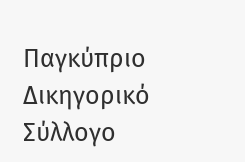Παγκύπριο Δικηγορικό Σύλλογο